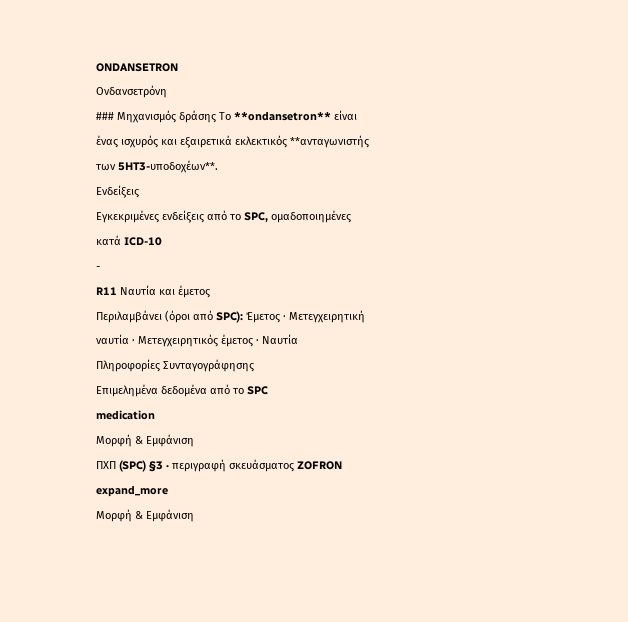ONDANSETRON
Ονδανσετρόνη
### Μηχανισμός δράσης Το **ondansetron** είναι ένας ισχυρός και εξαιρετικά εκλεκτικός **ανταγωνιστής των 5HT3-υποδοχέων**.
Ενδείξεις
Εγκεκριμένες ενδείξεις από το SPC, ομαδοποιημένες κατά ICD-10
-
R11 Ναυτία και έμετος
Περιλαμβάνει (όροι από SPC): Έμετος · Μετεγχειρητική ναυτία · Μετεγχειρητικός έμετος · Ναυτία
Πληροφορίες Συνταγογράφησης
Επιμελημένα δεδομένα από το SPC
medication
Μορφή & Εμφάνιση
ΠΧΠ (SPC) §3 · περιγραφή σκευάσματος ZOFRON
expand_more
Μορφή & Εμφάνιση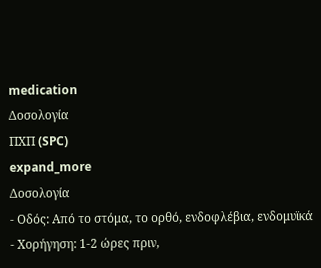medication
Δοσολογία
ΠΧΠ (SPC)
expand_more
Δοσολογία
- Οδός: Από το στόμα, το ορθό, ενδοφλέβια, ενδομυϊκά
- Χορήγηση: 1-2 ώρες πριν,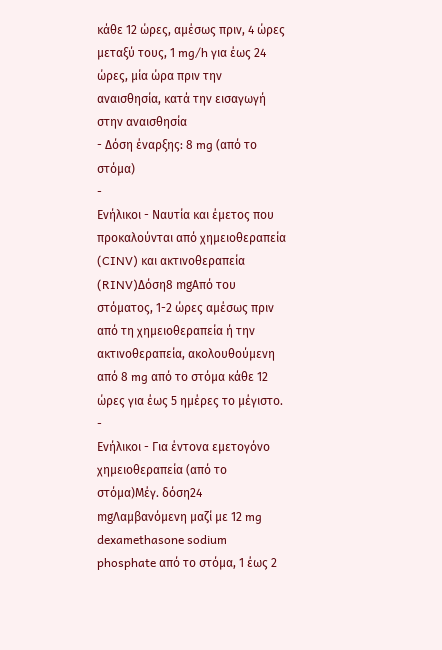κάθε 12 ώρες, αμέσως πριν, 4 ώρες μεταξύ τους, 1 mg/h για έως 24 ώρες, μία ώρα πριν την αναισθησία, κατά την εισαγωγή στην αναισθησία
- Δόση έναρξης: 8 mg (από το στόμα)
-
Ενήλικοι - Ναυτία και έμετος που προκαλούνται από χημειοθεραπεία (CINV) και ακτινοθεραπεία (RINV)Δόση8 mgΑπό του στόματος, 1-2 ώρες αμέσως πριν από τη χημειοθεραπεία ή την ακτινοθεραπεία, ακολουθούμενη από 8 mg από το στόμα κάθε 12 ώρες για έως 5 ημέρες το μέγιστο.
-
Ενήλικοι - Για έντονα εμετογόνο χημειοθεραπεία (από το στόμα)Μέγ. δόση24 mgΛαμβανόμενη μαζί με 12 mg dexamethasone sodium phosphate από το στόμα, 1 έως 2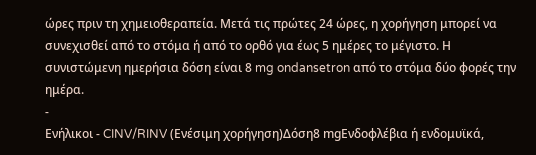ώρες πριν τη χημειοθεραπεία. Μετά τις πρώτες 24 ώρες, η χορήγηση μπορεί να συνεχισθεί από το στόμα ή από το ορθό για έως 5 ημέρες το μέγιστο. Η συνιστώμενη ημερήσια δόση είναι 8 mg ondansetron από το στόμα δύο φορές την ημέρα.
-
Ενήλικοι - CINV/RINV (Ενέσιμη χορήγηση)Δόση8 mgΕνδοφλέβια ή ενδομυϊκά,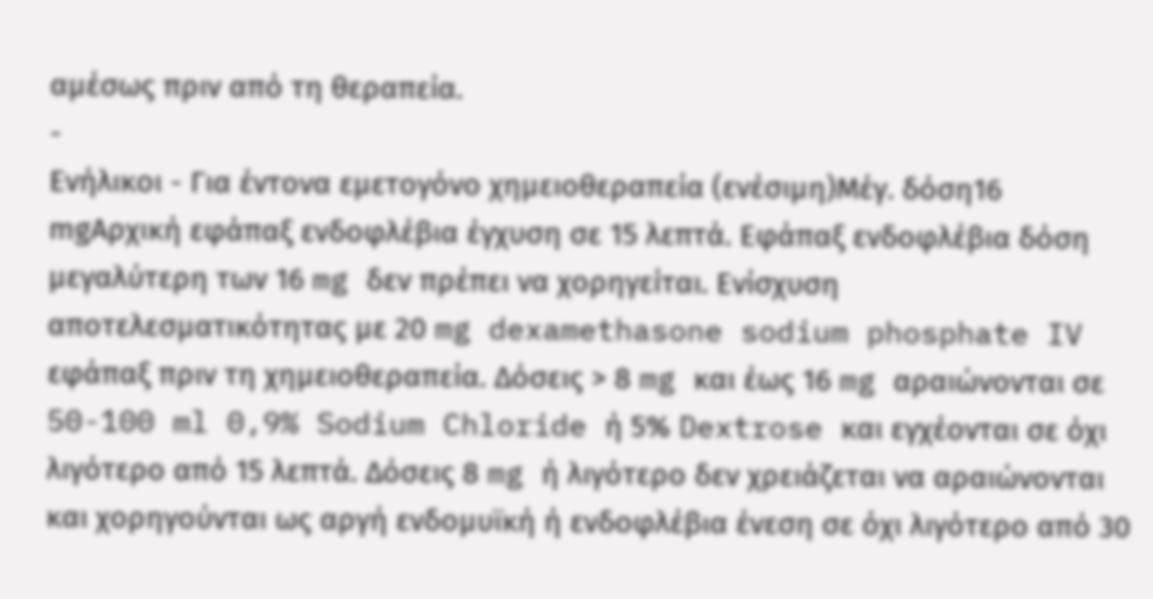αμέσως πριν από τη θεραπεία.
-
Ενήλικοι - Για έντονα εμετογόνο χημειοθεραπεία (ενέσιμη)Μέγ. δόση16 mgΑρχική εφάπαξ ενδοφλέβια έγχυση σε 15 λεπτά. Εφάπαξ ενδοφλέβια δόση μεγαλύτερη των 16 mg δεν πρέπει να χορηγείται. Ενίσχυση αποτελεσματικότητας με 20 mg dexamethasone sodium phosphate IV εφάπαξ πριν τη χημειοθεραπεία. Δόσεις > 8 mg και έως 16 mg αραιώνονται σε 50-100 ml 0,9% Sodium Chloride ή 5% Dextrose και εγχέονται σε όχι λιγότερο από 15 λεπτά. Δόσεις 8 mg ή λιγότερο δεν χρειάζεται να αραιώνονται και χορηγούνται ως αργή ενδομυϊκή ή ενδοφλέβια ένεση σε όχι λιγότερο από 30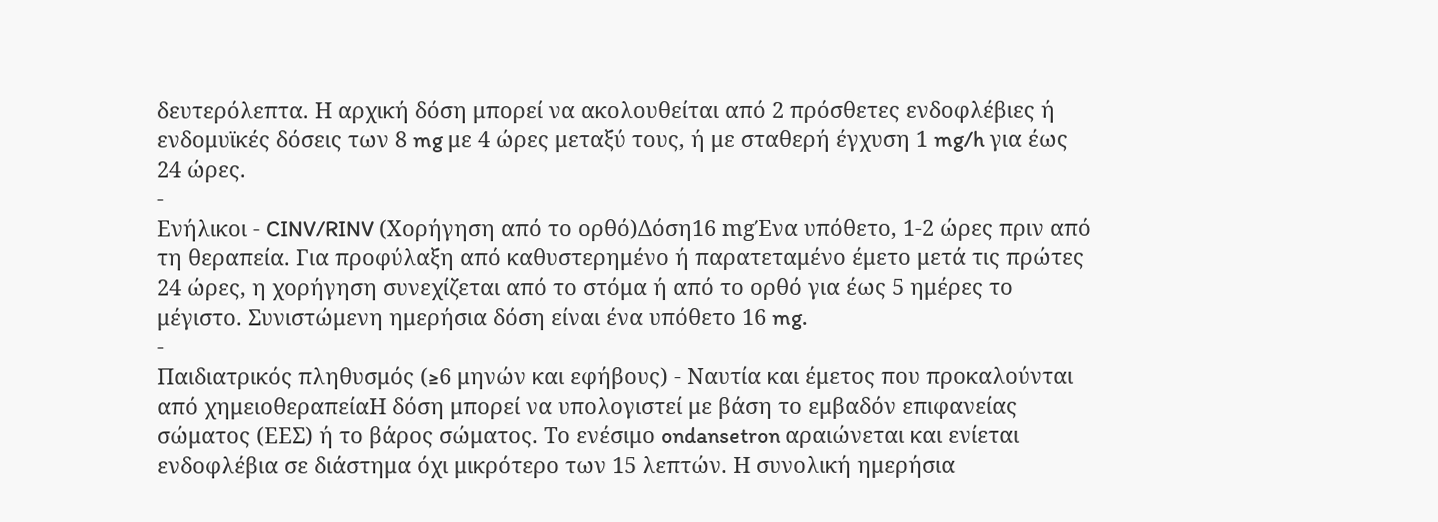δευτερόλεπτα. Η αρχική δόση μπορεί να ακολουθείται από 2 πρόσθετες ενδοφλέβιες ή ενδομυϊκές δόσεις των 8 mg με 4 ώρες μεταξύ τους, ή με σταθερή έγχυση 1 mg/h για έως 24 ώρες.
-
Ενήλικοι - CINV/RINV (Χορήγηση από το ορθό)Δόση16 mgΈνα υπόθετο, 1-2 ώρες πριν από τη θεραπεία. Για προφύλαξη από καθυστερημένο ή παρατεταμένο έμετο μετά τις πρώτες 24 ώρες, η χορήγηση συνεχίζεται από το στόμα ή από το ορθό για έως 5 ημέρες το μέγιστο. Συνιστώμενη ημερήσια δόση είναι ένα υπόθετο 16 mg.
-
Παιδιατρικός πληθυσμός (≥6 μηνών και εφήβους) - Ναυτία και έμετος που προκαλούνται από χημειοθεραπείαΗ δόση μπορεί να υπολογιστεί με βάση το εμβαδόν επιφανείας σώματος (ΕΕΣ) ή το βάρος σώματος. Το ενέσιμο ondansetron αραιώνεται και ενίεται ενδοφλέβια σε διάστημα όχι μικρότερο των 15 λεπτών. Η συνολική ημερήσια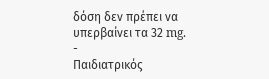δόση δεν πρέπει να υπερβαίνει τα 32 mg.
-
Παιδιατρικός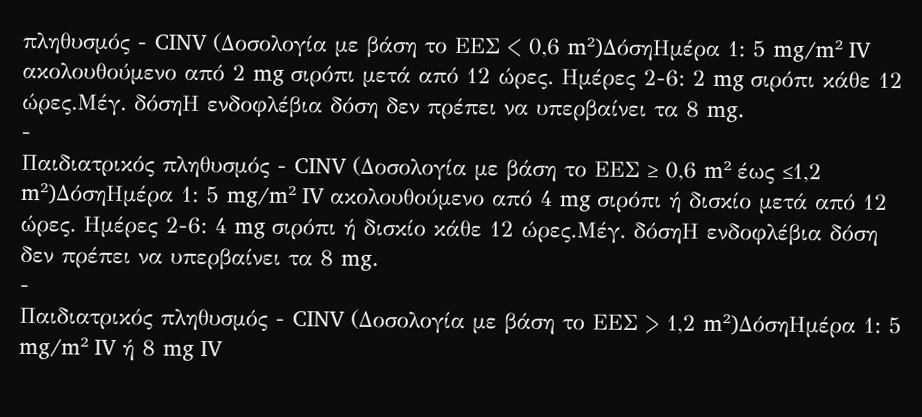πληθυσμός - CINV (Δοσολογία με βάση το ΕΕΣ < 0,6 m²)ΔόσηΗμέρα 1: 5 mg/m² IV ακολουθούμενο από 2 mg σιρόπι μετά από 12 ώρες. Ημέρες 2-6: 2 mg σιρόπι κάθε 12 ώρες.Μέγ. δόσηΗ ενδοφλέβια δόση δεν πρέπει να υπερβαίνει τα 8 mg.
-
Παιδιατρικός πληθυσμός - CINV (Δοσολογία με βάση το ΕΕΣ ≥ 0,6 m² έως ≤1,2 m²)ΔόσηΗμέρα 1: 5 mg/m² IV ακολουθούμενο από 4 mg σιρόπι ή δισκίο μετά από 12 ώρες. Ημέρες 2-6: 4 mg σιρόπι ή δισκίο κάθε 12 ώρες.Μέγ. δόσηΗ ενδοφλέβια δόση δεν πρέπει να υπερβαίνει τα 8 mg.
-
Παιδιατρικός πληθυσμός - CINV (Δοσολογία με βάση το ΕΕΣ > 1,2 m²)ΔόσηΗμέρα 1: 5 mg/m² IV ή 8 mg IV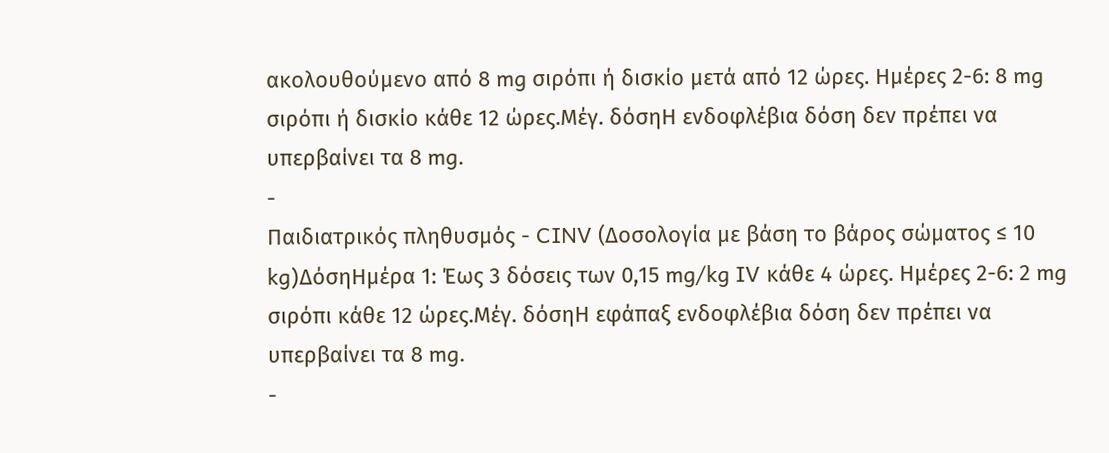ακολουθούμενο από 8 mg σιρόπι ή δισκίο μετά από 12 ώρες. Ημέρες 2-6: 8 mg σιρόπι ή δισκίο κάθε 12 ώρες.Μέγ. δόσηΗ ενδοφλέβια δόση δεν πρέπει να υπερβαίνει τα 8 mg.
-
Παιδιατρικός πληθυσμός - CINV (Δοσολογία με βάση το βάρος σώματος ≤ 10 kg)ΔόσηΗμέρα 1: Έως 3 δόσεις των 0,15 mg/kg IV κάθε 4 ώρες. Ημέρες 2-6: 2 mg σιρόπι κάθε 12 ώρες.Μέγ. δόσηΗ εφάπαξ ενδοφλέβια δόση δεν πρέπει να υπερβαίνει τα 8 mg.
-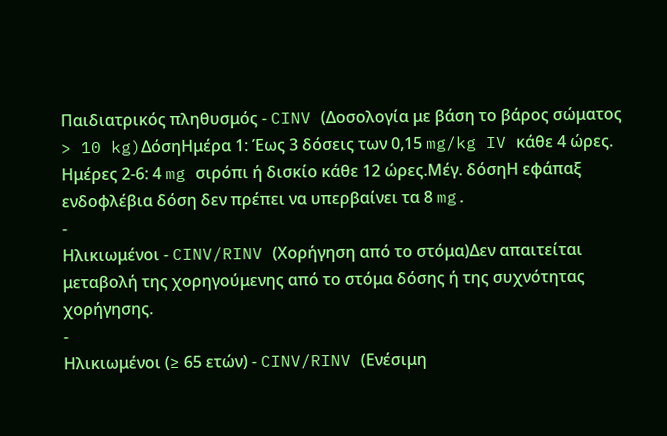Παιδιατρικός πληθυσμός - CINV (Δοσολογία με βάση το βάρος σώματος > 10 kg)ΔόσηΗμέρα 1: Έως 3 δόσεις των 0,15 mg/kg IV κάθε 4 ώρες. Ημέρες 2-6: 4 mg σιρόπι ή δισκίο κάθε 12 ώρες.Μέγ. δόσηΗ εφάπαξ ενδοφλέβια δόση δεν πρέπει να υπερβαίνει τα 8 mg.
-
Ηλικιωμένοι - CINV/RINV (Χορήγηση από το στόμα)Δεν απαιτείται μεταβολή της χορηγούμενης από το στόμα δόσης ή της συχνότητας χορήγησης.
-
Ηλικιωμένοι (≥ 65 ετών) - CINV/RINV (Ενέσιμη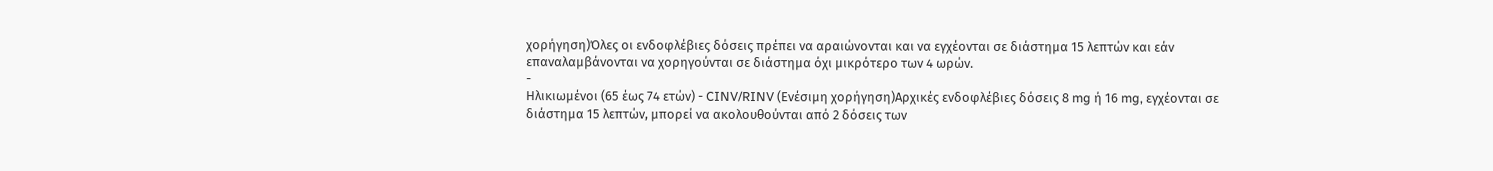χορήγηση)Όλες οι ενδοφλέβιες δόσεις πρέπει να αραιώνονται και να εγχέονται σε διάστημα 15 λεπτών και εάν επαναλαμβάνονται να χορηγούνται σε διάστημα όχι μικρότερο των 4 ωρών.
-
Ηλικιωμένοι (65 έως 74 ετών) - CINV/RINV (Ενέσιμη χορήγηση)Αρχικές ενδοφλέβιες δόσεις 8 mg ή 16 mg, εγχέονται σε διάστημα 15 λεπτών, μπορεί να ακολουθούνται από 2 δόσεις των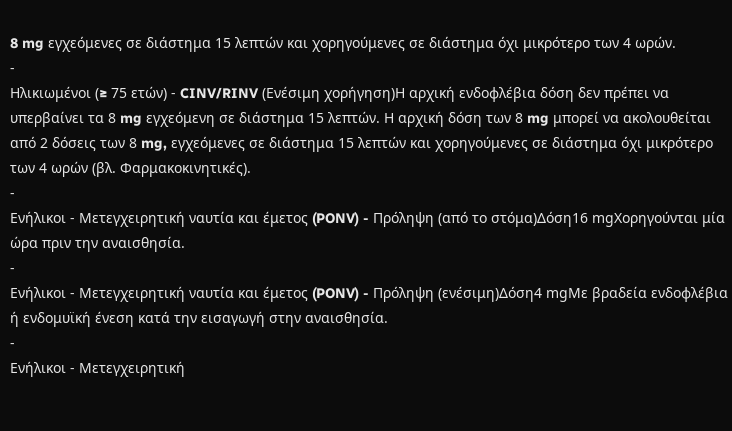8 mg εγχεόμενες σε διάστημα 15 λεπτών και χορηγούμενες σε διάστημα όχι μικρότερο των 4 ωρών.
-
Ηλικιωμένοι (≥ 75 ετών) - CINV/RINV (Ενέσιμη χορήγηση)Η αρχική ενδοφλέβια δόση δεν πρέπει να υπερβαίνει τα 8 mg εγχεόμενη σε διάστημα 15 λεπτών. Η αρχική δόση των 8 mg μπορεί να ακολουθείται από 2 δόσεις των 8 mg, εγχεόμενες σε διάστημα 15 λεπτών και χορηγούμενες σε διάστημα όχι μικρότερο των 4 ωρών (βλ. Φαρμακοκινητικές).
-
Ενήλικοι - Μετεγχειρητική ναυτία και έμετος (PONV) - Πρόληψη (από το στόμα)Δόση16 mgΧορηγούνται μία ώρα πριν την αναισθησία.
-
Ενήλικοι - Μετεγχειρητική ναυτία και έμετος (PONV) - Πρόληψη (ενέσιμη)Δόση4 mgΜε βραδεία ενδοφλέβια ή ενδομυϊκή ένεση κατά την εισαγωγή στην αναισθησία.
-
Ενήλικοι - Μετεγχειρητική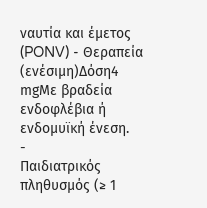ναυτία και έμετος (PONV) - Θεραπεία (ενέσιμη)Δόση4 mgΜε βραδεία ενδοφλέβια ή ενδομυϊκή ένεση.
-
Παιδιατρικός πληθυσμός (≥ 1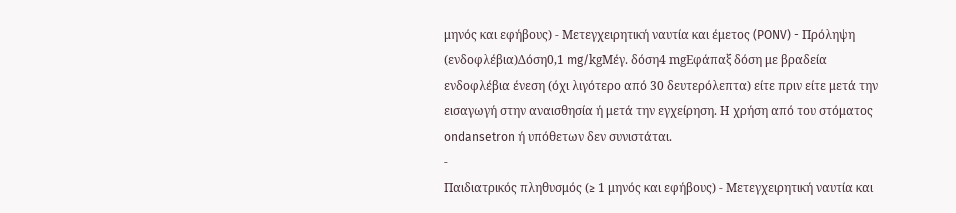μηνός και εφήβους) - Μετεγχειρητική ναυτία και έμετος (PONV) - Πρόληψη (ενδοφλέβια)Δόση0,1 mg/kgΜέγ. δόση4 mgΕφάπαξ δόση με βραδεία ενδοφλέβια ένεση (όχι λιγότερο από 30 δευτερόλεπτα) είτε πριν είτε μετά την εισαγωγή στην αναισθησία ή μετά την εγχείρηση. Η χρήση από του στόματος ondansetron ή υπόθετων δεν συνιστάται.
-
Παιδιατρικός πληθυσμός (≥ 1 μηνός και εφήβους) - Μετεγχειρητική ναυτία και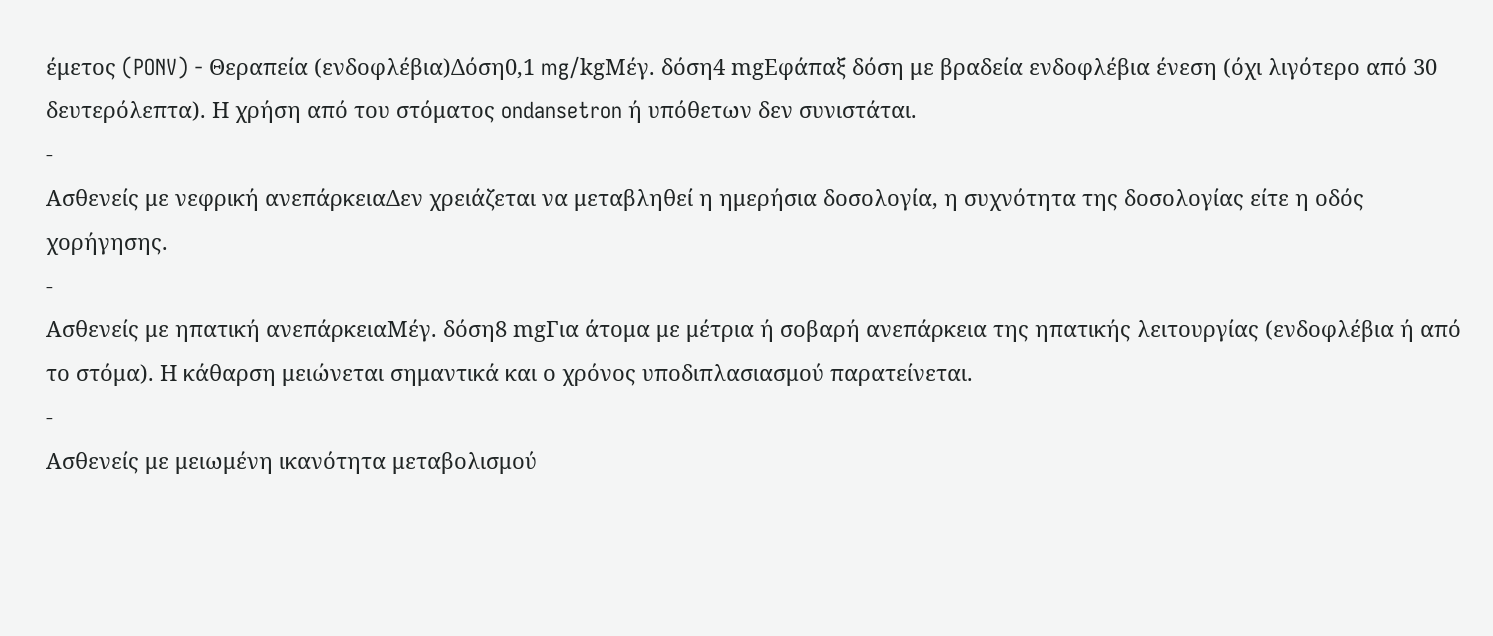έμετος (PONV) - Θεραπεία (ενδοφλέβια)Δόση0,1 mg/kgΜέγ. δόση4 mgΕφάπαξ δόση με βραδεία ενδοφλέβια ένεση (όχι λιγότερο από 30 δευτερόλεπτα). Η χρήση από του στόματος ondansetron ή υπόθετων δεν συνιστάται.
-
Ασθενείς με νεφρική ανεπάρκειαΔεν χρειάζεται να μεταβληθεί η ημερήσια δοσολογία, η συχνότητα της δοσολογίας είτε η οδός χορήγησης.
-
Ασθενείς με ηπατική ανεπάρκειαΜέγ. δόση8 mgΓια άτομα με μέτρια ή σοβαρή ανεπάρκεια της ηπατικής λειτουργίας (ενδοφλέβια ή από το στόμα). Η κάθαρση μειώνεται σημαντικά και ο χρόνος υποδιπλασιασμού παρατείνεται.
-
Ασθενείς με μειωμένη ικανότητα μεταβολισμού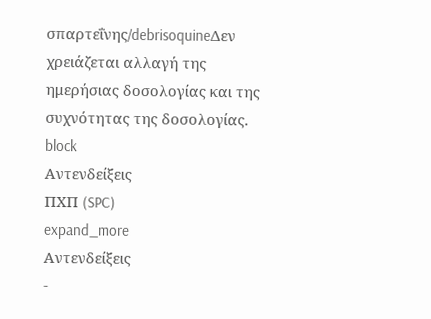σπαρτεΐνης/debrisoquineΔεν χρειάζεται αλλαγή της ημερήσιας δοσολογίας και της συχνότητας της δοσολογίας.
block
Αντενδείξεις
ΠΧΠ (SPC)
expand_more
Αντενδείξεις
-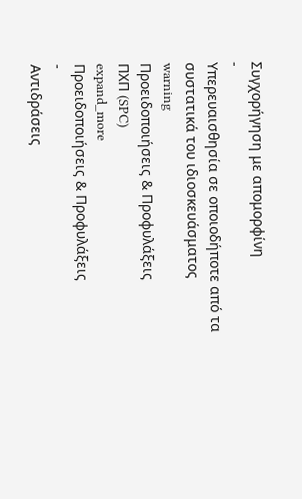Συγχορήγηση με απομορφίνη
-
Υπερευαισθησία σε οποιοδήποτε από τα συστατικά του ιδιοσκευάσματος
warning
Προειδοποιήσεις & Προφυλάξεις
ΠΧΠ (SPC)
expand_more
Προειδοποιήσεις & Προφυλάξεις
-
Αντιδράσεις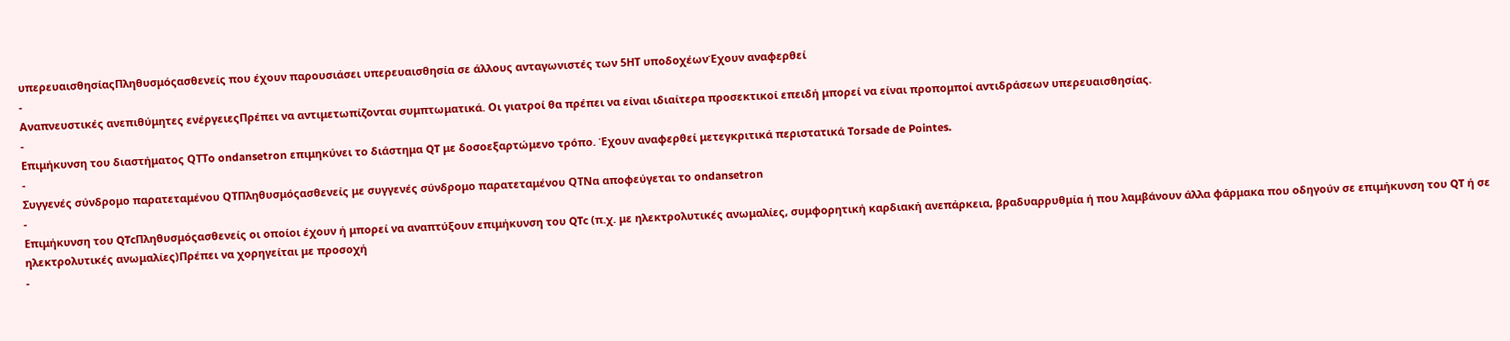υπερευαισθησίαςΠληθυσμόςασθενείς που έχουν παρουσιάσει υπερευαισθησία σε άλλους ανταγωνιστές των 5ΗΤ υποδοχέωνΈχουν αναφερθεί
-
Αναπνευστικές ανεπιθύμητες ενέργειεςΠρέπει να αντιμετωπίζονται συμπτωματικά. Οι γιατροί θα πρέπει να είναι ιδιαίτερα προσεκτικοί επειδή μπορεί να είναι προπομποί αντιδράσεων υπερευαισθησίας.
-
Επιμήκυνση του διαστήματος QTΤο ondansetron επιμηκύνει το διάστημα QT με δοσοεξαρτώμενο τρόπο. Έχουν αναφερθεί μετεγκριτικά περιστατικά Torsade de Pointes.
-
Συγγενές σύνδρομο παρατεταμένου QTΠληθυσμόςασθενείς με συγγενές σύνδρομο παρατεταμένου QTΝα αποφεύγεται το ondansetron
-
Επιμήκυνση του QTcΠληθυσμόςασθενείς οι οποίοι έχουν ή μπορεί να αναπτύξουν επιμήκυνση του QTc (π.χ. με ηλεκτρολυτικές ανωμαλίες, συμφορητική καρδιακή ανεπάρκεια, βραδυαρρυθμία ή που λαμβάνουν άλλα φάρμακα που οδηγούν σε επιμήκυνση του QT ή σε ηλεκτρολυτικές ανωμαλίες)Πρέπει να χορηγείται με προσοχή
-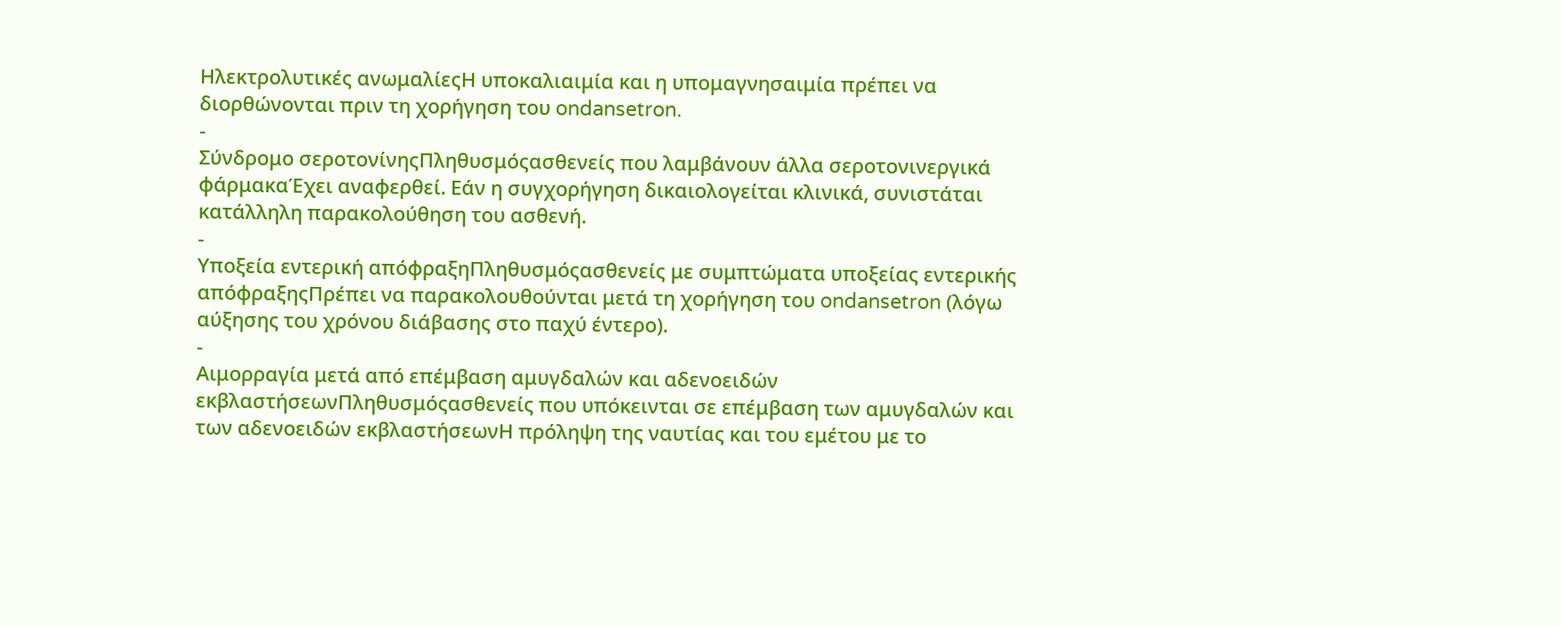Ηλεκτρολυτικές ανωμαλίεςΗ υποκαλιαιμία και η υπομαγνησαιμία πρέπει να διορθώνονται πριν τη χορήγηση του ondansetron.
-
Σύνδρομο σεροτονίνηςΠληθυσμόςασθενείς που λαμβάνουν άλλα σεροτονινεργικά φάρμακαΈχει αναφερθεί. Εάν η συγχορήγηση δικαιολογείται κλινικά, συνιστάται κατάλληλη παρακολούθηση του ασθενή.
-
Υποξεία εντερική απόφραξηΠληθυσμόςασθενείς με συμπτώματα υποξείας εντερικής απόφραξηςΠρέπει να παρακολουθούνται μετά τη χορήγηση του ondansetron (λόγω αύξησης του χρόνου διάβασης στο παχύ έντερο).
-
Αιμορραγία μετά από επέμβαση αμυγδαλών και αδενοειδών εκβλαστήσεωνΠληθυσμόςασθενείς που υπόκεινται σε επέμβαση των αμυγδαλών και των αδενοειδών εκβλαστήσεωνΗ πρόληψη της ναυτίας και του εμέτου με το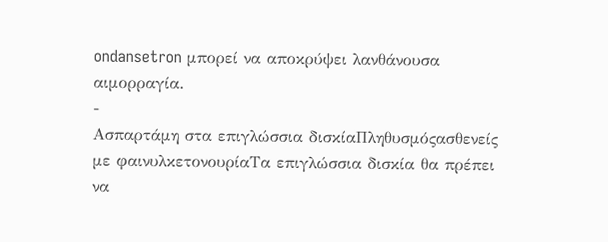ondansetron μπορεί να αποκρύψει λανθάνουσα αιμορραγία.
-
Ασπαρτάμη στα επιγλώσσια δισκίαΠληθυσμόςασθενείς με φαινυλκετονουρίαΤα επιγλώσσια δισκία θα πρέπει να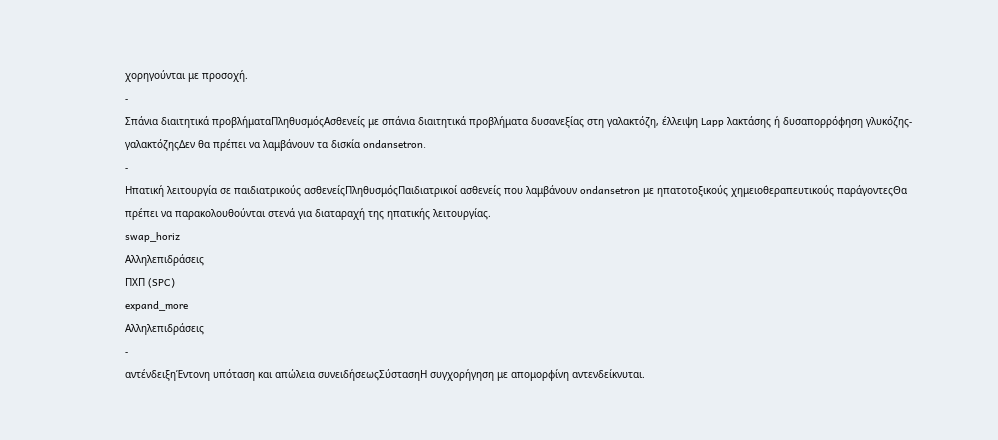χορηγούνται με προσοχή.
-
Σπάνια διαιτητικά προβλήματαΠληθυσμόςΑσθενείς με σπάνια διαιτητικά προβλήματα δυσανεξίας στη γαλακτόζη, έλλειψη Lapp λακτάσης ή δυσαπορρόφηση γλυκόζης-γαλακτόζηςΔεν θα πρέπει να λαμβάνουν τα δισκία ondansetron.
-
Ηπατική λειτουργία σε παιδιατρικούς ασθενείςΠληθυσμόςΠαιδιατρικοί ασθενείς που λαμβάνουν ondansetron με ηπατοτοξικούς χημειοθεραπευτικούς παράγοντεςΘα πρέπει να παρακολουθούνται στενά για διαταραχή της ηπατικής λειτουργίας.
swap_horiz
Αλληλεπιδράσεις
ΠΧΠ (SPC)
expand_more
Αλληλεπιδράσεις
-
αντένδειξηΈντονη υπόταση και απώλεια συνειδήσεωςΣύστασηΗ συγχορήγηση με απομορφίνη αντενδείκνυται.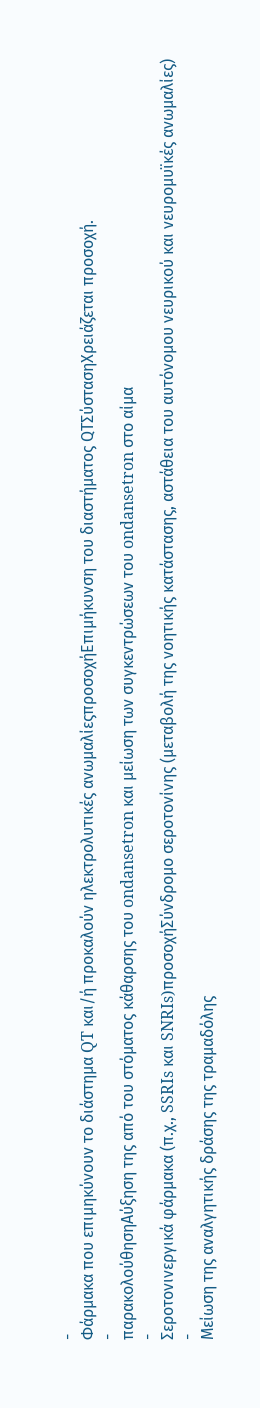-
Φάρμακα που επιμηκύνουν το διάστημα QT και/ή προκαλούν ηλεκτρολυτικές ανωμαλίεςπροσοχήΕπιμήκυνση του διαστήματος QTΣύστασηΧρειάζεται προσοχή.
-
παρακολούθησηΑύξηση της από του στόματος κάθαρσης του ondansetron και μείωση των συγκεντρώσεων του ondansetron στο αίμα
-
Σεροτονινεργικά φάρμακα (π.χ., SSRIs και SNRIs)προσοχήΣύνδρομο σεροτονίνης (μεταβολή της νοητικής κατάστασης, αστάθεια του αυτόνομου νευρικού και νευρομυϊκές ανωμαλίες)
-
Μείωση της αναλγητικής δράσης της τραμαδόλης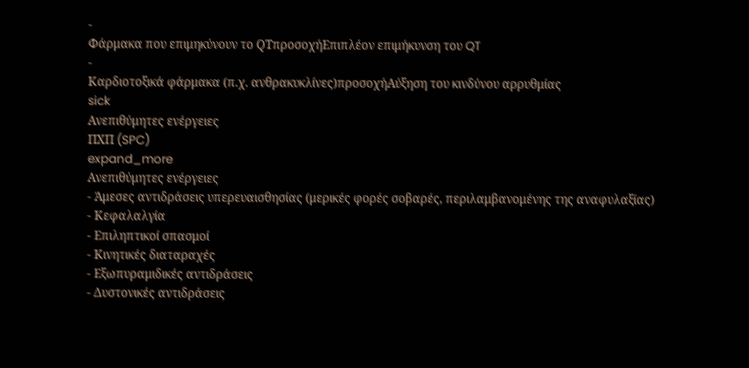-
Φάρμακα που επιμηκύνουν το QTπροσοχήΕπιπλέον επιμήκυνση του QT
-
Καρδιοτοξικά φάρμακα (π.χ. ανθρακυκλίνες)προσοχήΑύξηση του κινδύνου αρρυθμίας
sick
Ανεπιθύμητες ενέργειες
ΠΧΠ (SPC)
expand_more
Ανεπιθύμητες ενέργειες
- Άμεσες αντιδράσεις υπερευαισθησίας (μερικές φορές σοβαρές, περιλαμβανομένης της αναφυλαξίας)
- Κεφαλαλγία
- Επιληπτικοί σπασμοί
- Κινητικές διαταραχές
- Εξωπυραμιδικές αντιδράσεις
- Δυστονικές αντιδράσεις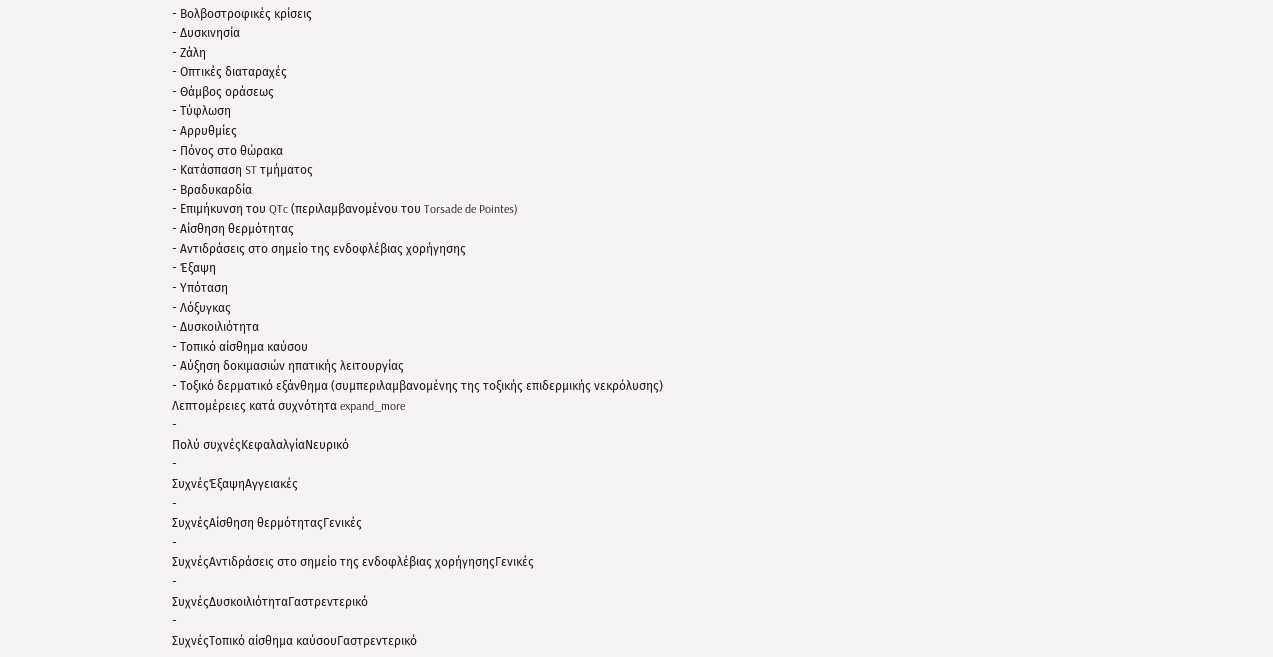- Βολβοστροφικές κρίσεις
- Δυσκινησία
- Ζάλη
- Οπτικές διαταραχές
- Θάμβος οράσεως
- Τύφλωση
- Αρρυθμίες
- Πόνος στο θώρακα
- Κατάσπαση ST τμήματος
- Βραδυκαρδία
- Επιμήκυνση του QTc (περιλαμβανομένου του Torsade de Pointes)
- Αίσθηση θερμότητας
- Αντιδράσεις στο σημείο της ενδοφλέβιας χορήγησης
- Έξαψη
- Υπόταση
- Λόξυγκας
- Δυσκοιλιότητα
- Τοπικό αίσθημα καύσου
- Αύξηση δοκιμασιών ηπατικής λειτουργίας
- Τοξικό δερματικό εξάνθημα (συμπεριλαμβανομένης της τοξικής επιδερμικής νεκρόλυσης)
Λεπτομέρειες κατά συχνότητα expand_more
-
Πολύ συχνέςΚεφαλαλγίαΝευρικό
-
ΣυχνέςΈξαψηΑγγειακές
-
ΣυχνέςΑίσθηση θερμότηταςΓενικές
-
ΣυχνέςΑντιδράσεις στο σημείο της ενδοφλέβιας χορήγησηςΓενικές
-
ΣυχνέςΔυσκοιλιότηταΓαστρεντερικό
-
ΣυχνέςΤοπικό αίσθημα καύσουΓαστρεντερικό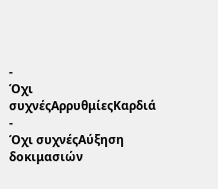-
Όχι συχνέςΑρρυθμίεςΚαρδιά
-
Όχι συχνέςΑύξηση δοκιμασιών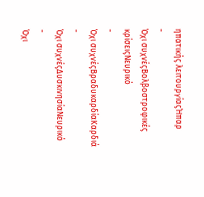ηπατικής λειτουργίαςΉπαρ
-
Όχι συχνέςΒολβοστροφικές κρίσειςΝευρικό
-
Όχι συχνέςΒραδυκαρδίαΚαρδιά
-
Όχι συχνέςΔυσκινησίαΝευρικό
-
Όχι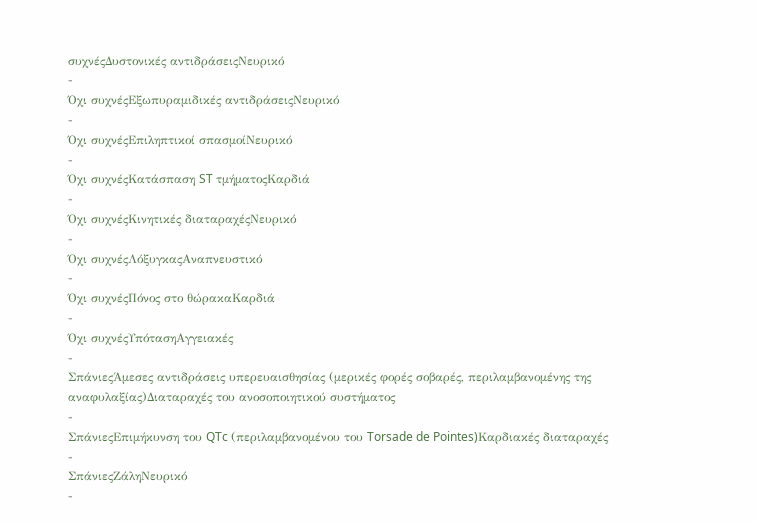συχνέςΔυστονικές αντιδράσειςΝευρικό
-
Όχι συχνέςΕξωπυραμιδικές αντιδράσειςΝευρικό
-
Όχι συχνέςΕπιληπτικοί σπασμοίΝευρικό
-
Όχι συχνέςΚατάσπαση ST τμήματοςΚαρδιά
-
Όχι συχνέςΚινητικές διαταραχέςΝευρικό
-
Όχι συχνέςΛόξυγκαςΑναπνευστικό
-
Όχι συχνέςΠόνος στο θώρακαΚαρδιά
-
Όχι συχνέςΥπότασηΑγγειακές
-
ΣπάνιεςΆμεσες αντιδράσεις υπερευαισθησίας (μερικές φορές σοβαρές, περιλαμβανομένης της αναφυλαξίας)Διαταραχές του ανοσοποιητικού συστήματος
-
ΣπάνιεςΕπιμήκυνση του QTc (περιλαμβανομένου του Torsade de Pointes)Καρδιακές διαταραχές
-
ΣπάνιεςΖάληΝευρικό
-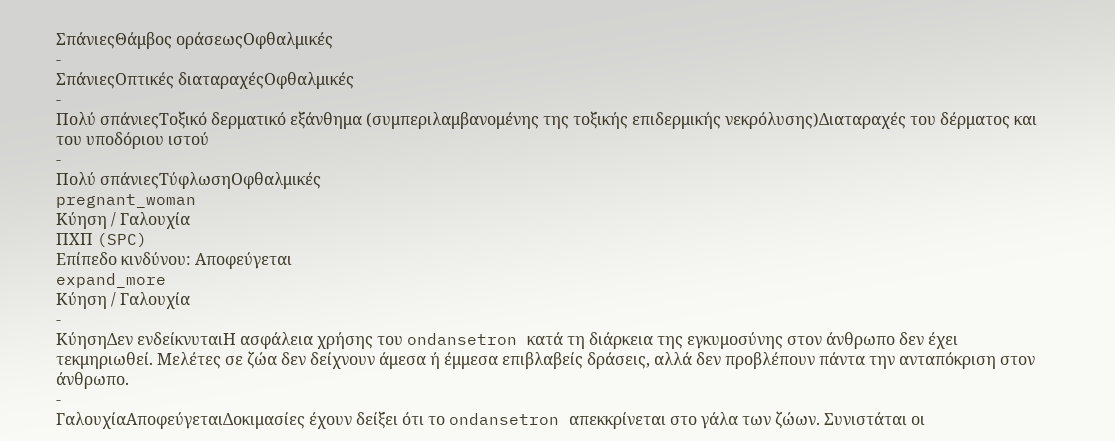ΣπάνιεςΘάμβος οράσεωςΟφθαλμικές
-
ΣπάνιεςΟπτικές διαταραχέςΟφθαλμικές
-
Πολύ σπάνιεςΤοξικό δερματικό εξάνθημα (συμπεριλαμβανομένης της τοξικής επιδερμικής νεκρόλυσης)Διαταραχές του δέρματος και του υποδόριου ιστού
-
Πολύ σπάνιεςΤύφλωσηΟφθαλμικές
pregnant_woman
Κύηση / Γαλουχία
ΠΧΠ (SPC)
Επίπεδο κινδύνου: Αποφεύγεται
expand_more
Κύηση / Γαλουχία
-
ΚύησηΔεν ενδείκνυταιΗ ασφάλεια χρήσης του ondansetron κατά τη διάρκεια της εγκυμοσύνης στον άνθρωπο δεν έχει τεκμηριωθεί. Μελέτες σε ζώα δεν δείχνουν άμεσα ή έμμεσα επιβλαβείς δράσεις, αλλά δεν προβλέπουν πάντα την ανταπόκριση στον άνθρωπο.
-
ΓαλουχίαΑποφεύγεταιΔοκιμασίες έχουν δείξει ότι το ondansetron απεκκρίνεται στο γάλα των ζώων. Συνιστάται οι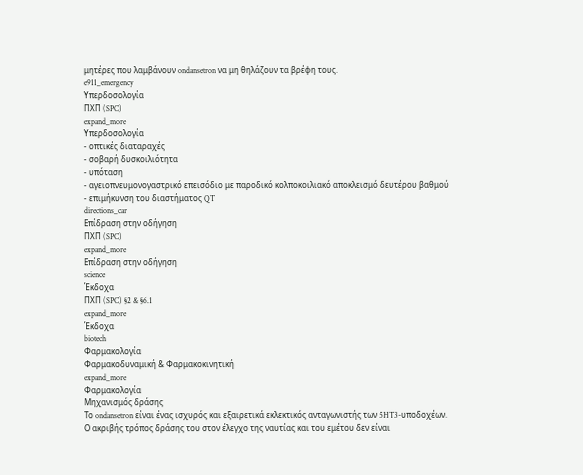μητέρες που λαμβάνουν ondansetron να μη θηλάζουν τα βρέφη τους.
e911_emergency
Υπερδοσολογία
ΠΧΠ (SPC)
expand_more
Υπερδοσολογία
- οπτικές διαταραχές
- σοβαρή δυσκοιλιότητα
- υπόταση
- αγειοπνευμονογαστρικό επεισόδιο με παροδικό κολποκοιλιακό αποκλεισμό δευτέρου βαθμού
- επιμήκυνση του διαστήματος QT
directions_car
Επίδραση στην οδήγηση
ΠΧΠ (SPC)
expand_more
Επίδραση στην οδήγηση
science
Έκδοχα
ΠΧΠ (SPC) §2 & §6.1
expand_more
Έκδοχα
biotech
Φαρμακολογία
Φαρμακοδυναμική & Φαρμακοκινητική
expand_more
Φαρμακολογία
Μηχανισμός δράσης
Το ondansetron είναι ένας ισχυρός και εξαιρετικά εκλεκτικός ανταγωνιστής των 5HT3-υποδοχέων. Ο ακριβής τρόπος δράσης του στον έλεγχο της ναυτίας και του εμέτου δεν είναι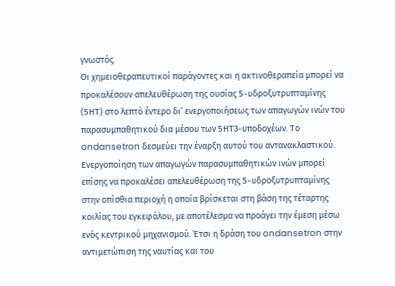γνωστός.
Οι χημειοθεραπευτικοί παράγοντες και η ακτινοθεραπεία μπορεί να προκαλέσουν απελευθέρωση της ουσίας 5-υδροξυτρυπταμίνης (5ΗΤ) στο λεπτό έντερο δι’ ενεργοποιήσεως των απαγωγών ινών του παρασυμπαθητικού δια μέσου των 5ΗΤ3-υποδοχέων. Το ondansetron δεσμεύει την έναρξη αυτού του αντανακλαστικού.
Ενεργοποίηση των απαγωγών παρασυμπαθητικών ινών μπορεί επίσης να προκαλέσει απελευθέρωση της 5-υδροξυτρυπταμίνης στην οπίσθια περιοχή η οποία βρίσκεται στη βάση της τέταρτης κοιλίας του εγκεφάλου, με αποτέλεσμα να προάγει την έμεση μέσω ενός κεντρικού μηχανισμού. Έτσι η δράση του ondansetron στην αντιμετώπιση της ναυτίας και του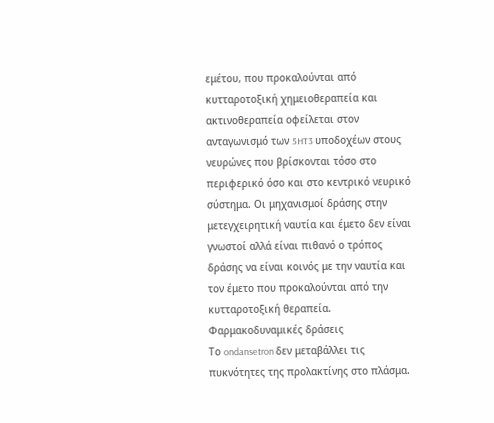εμέτου, που προκαλούνται από κυτταροτοξική χημειοθεραπεία και ακτινοθεραπεία οφείλεται στον ανταγωνισμό των 5HT3 υποδοχέων στους νευρώνες που βρίσκονται τόσο στο περιφερικό όσο και στο κεντρικό νευρικό σύστημα. Οι μηχανισμοί δράσης στην μετεγχειρητική ναυτία και έμετο δεν είναι γνωστοί αλλά είναι πιθανό ο τρόπος δράσης να είναι κοινός με την ναυτία και τον έμετο που προκαλούνται από την κυτταροτοξική θεραπεία.
Φαρμακοδυναμικές δράσεις
Το ondansetron δεν μεταβάλλει τις πυκνότητες της προλακτίνης στο πλάσμα.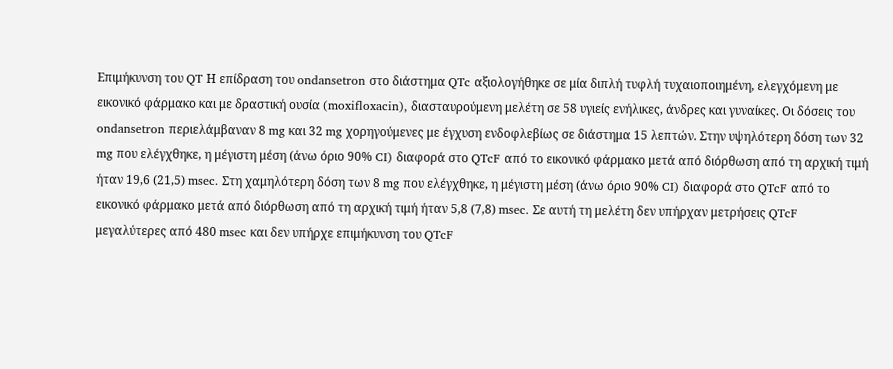Επιμήκυνση του QT Η επίδραση του ondansetron στο διάστημα QTc αξιολογήθηκε σε μία διπλή τυφλή τυχαιοποιημένη, ελεγχόμενη με εικονικό φάρμακο και με δραστική ουσία (moxifloxacin), διασταυρούμενη μελέτη σε 58 υγιείς ενήλικες, άνδρες και γυναίκες. Οι δόσεις του ondansetron περιελάμβαναν 8 mg και 32 mg χορηγούμενες με έγχυση ενδοφλεβίως σε διάστημα 15 λεπτών. Στην υψηλότερη δόση των 32 mg που ελέγχθηκε, η μέγιστη μέση (άνω όριο 90% CI) διαφορά στο QTcF από το εικονικό φάρμακο μετά από διόρθωση από τη αρχική τιμή ήταν 19,6 (21,5) msec. Στη χαμηλότερη δόση των 8 mg που ελέγχθηκε, η μέγιστη μέση (άνω όριο 90% CI) διαφορά στο QTcF από το εικονικό φάρμακο μετά από διόρθωση από τη αρχική τιμή ήταν 5,8 (7,8) msec. Σε αυτή τη μελέτη δεν υπήρχαν μετρήσεις QTcF μεγαλύτερες από 480 msec και δεν υπήρχε επιμήκυνση του QTcF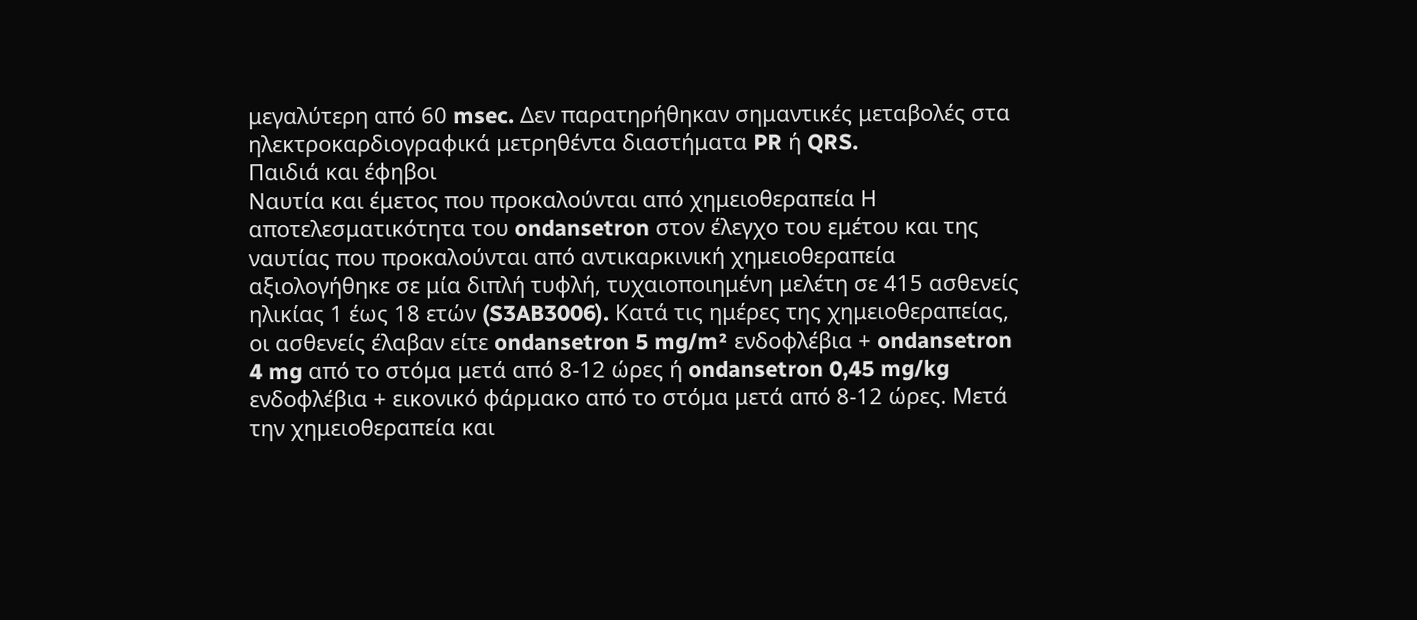μεγαλύτερη από 60 msec. Δεν παρατηρήθηκαν σημαντικές μεταβολές στα ηλεκτροκαρδιογραφικά μετρηθέντα διαστήματα PR ή QRS.
Παιδιά και έφηβοι
Ναυτία και έμετος που προκαλούνται από χημειοθεραπεία Η αποτελεσματικότητα του ondansetron στον έλεγχο του εμέτου και της ναυτίας που προκαλούνται από αντικαρκινική χημειοθεραπεία αξιολογήθηκε σε μία διπλή τυφλή, τυχαιοποιημένη μελέτη σε 415 ασθενείς ηλικίας 1 έως 18 ετών (S3AB3006). Κατά τις ημέρες της χημειοθεραπείας, οι ασθενείς έλαβαν είτε ondansetron 5 mg/m² ενδοφλέβια + ondansetron 4 mg από το στόμα μετά από 8-12 ώρες ή ondansetron 0,45 mg/kg ενδοφλέβια + εικονικό φάρμακο από το στόμα μετά από 8-12 ώρες. Μετά την χημειοθεραπεία και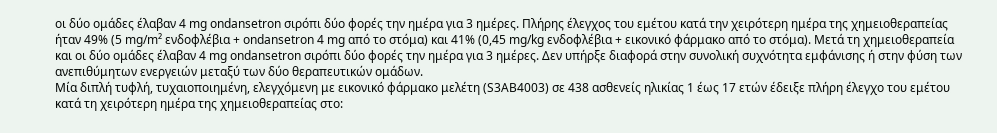οι δύο ομάδες έλαβαν 4 mg ondansetron σιρόπι δύο φορές την ημέρα για 3 ημέρες. Πλήρης έλεγχος του εμέτου κατά την χειρότερη ημέρα της χημειοθεραπείας ήταν 49% (5 mg/m² ενδοφλέβια + ondansetron 4 mg από το στόμα) και 41% (0,45 mg/kg ενδοφλέβια + εικονικό φάρμακο από το στόμα). Μετά τη χημειοθεραπεία και οι δύο ομάδες έλαβαν 4 mg ondansetron σιρόπι δύο φορές την ημέρα για 3 ημέρες. Δεν υπήρξε διαφορά στην συνολική συχνότητα εμφάνισης ή στην φύση των ανεπιθύμητων ενεργειών μεταξύ των δύο θεραπευτικών ομάδων.
Μία διπλή τυφλή, τυχαιοποιημένη, ελεγχόμενη με εικονικό φάρμακο μελέτη (S3AB4003) σε 438 ασθενείς ηλικίας 1 έως 17 ετών έδειξε πλήρη έλεγχο του εμέτου κατά τη χειρότερη ημέρα της χημειοθεραπείας στο: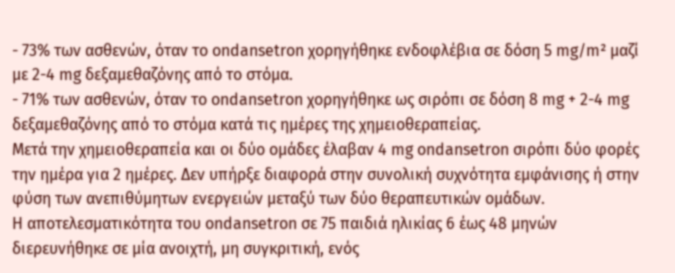- 73% των ασθενών, όταν το ondansetron χορηγήθηκε ενδοφλέβια σε δόση 5 mg/m² μαζί με 2-4 mg δεξαμεθαζόνης από το στόμα.
- 71% των ασθενών, όταν το ondansetron χορηγήθηκε ως σιρόπι σε δόση 8 mg + 2-4 mg δεξαμεθαζόνης από το στόμα κατά τις ημέρες της χημειοθεραπείας.
Μετά την χημειοθεραπεία και οι δύο ομάδες έλαβαν 4 mg ondansetron σιρόπι δύο φορές την ημέρα για 2 ημέρες. Δεν υπήρξε διαφορά στην συνολική συχνότητα εμφάνισης ή στην φύση των ανεπιθύμητων ενεργειών μεταξύ των δύο θεραπευτικών ομάδων.
Η αποτελεσματικότητα του ondansetron σε 75 παιδιά ηλικίας 6 έως 48 μηνών διερευνήθηκε σε μία ανοιχτή, μη συγκριτική, ενός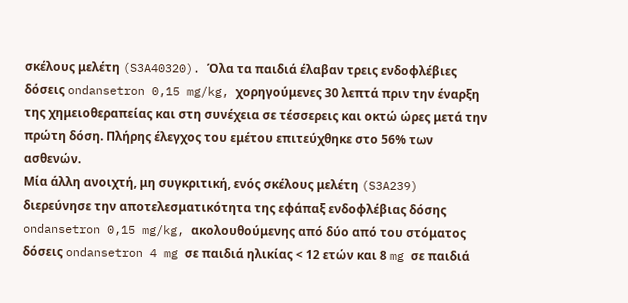σκέλους μελέτη (S3A40320). Όλα τα παιδιά έλαβαν τρεις ενδοφλέβιες δόσεις ondansetron 0,15 mg/kg, χορηγούμενες 30 λεπτά πριν την έναρξη της χημειοθεραπείας και στη συνέχεια σε τέσσερεις και οκτώ ώρες μετά την πρώτη δόση. Πλήρης έλεγχος του εμέτου επιτεύχθηκε στο 56% των ασθενών.
Μία άλλη ανοιχτή, μη συγκριτική, ενός σκέλους μελέτη (S3A239) διερεύνησε την αποτελεσματικότητα της εφάπαξ ενδοφλέβιας δόσης ondansetron 0,15 mg/kg, ακολουθούμενης από δύο από του στόματος δόσεις ondansetron 4 mg σε παιδιά ηλικίας < 12 ετών και 8 mg σε παιδιά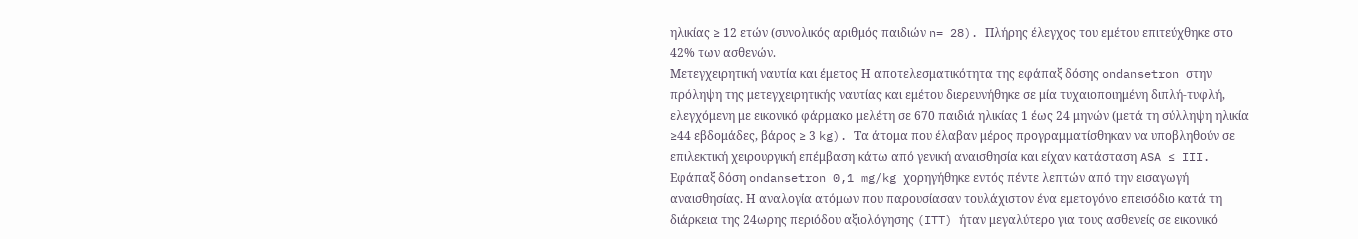ηλικίας ≥ 12 ετών (συνολικός αριθμός παιδιών n= 28). Πλήρης έλεγχος του εμέτου επιτεύχθηκε στο 42% των ασθενών.
Μετεγχειρητική ναυτία και έμετος Η αποτελεσματικότητα της εφάπαξ δόσης ondansetron στην πρόληψη της μετεγχειρητικής ναυτίας και εμέτου διερευνήθηκε σε μία τυχαιοποιημένη διπλή-τυφλή, ελεγχόμενη με εικονικό φάρμακο μελέτη σε 670 παιδιά ηλικίας 1 έως 24 μηνών (μετά τη σύλληψη ηλικία ≥44 εβδομάδες, βάρος ≥ 3 kg). Τα άτομα που έλαβαν μέρος προγραμματίσθηκαν να υποβληθούν σε επιλεκτική χειρουργική επέμβαση κάτω από γενική αναισθησία και είχαν κατάσταση ASA ≤ III. Εφάπαξ δόση ondansetron 0,1 mg/kg χορηγήθηκε εντός πέντε λεπτών από την εισαγωγή αναισθησίας. Η αναλογία ατόμων που παρουσίασαν τουλάχιστον ένα εμετογόνο επεισόδιο κατά τη διάρκεια της 24ωρης περιόδου αξιολόγησης (ITT) ήταν μεγαλύτερο για τους ασθενείς σε εικονικό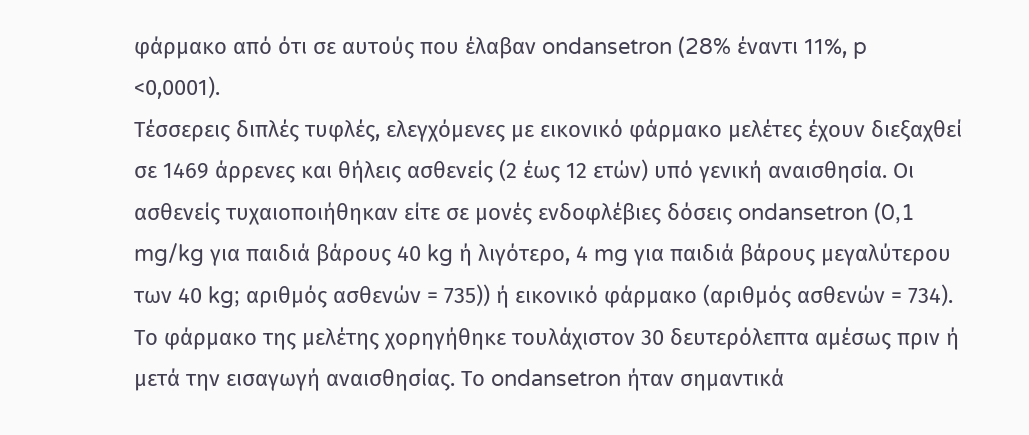φάρμακο από ότι σε αυτούς που έλαβαν ondansetron (28% έναντι 11%, p <0,0001).
Τέσσερεις διπλές τυφλές, ελεγχόμενες με εικονικό φάρμακο μελέτες έχουν διεξαχθεί σε 1469 άρρενες και θήλεις ασθενείς (2 έως 12 ετών) υπό γενική αναισθησία. Οι ασθενείς τυχαιοποιήθηκαν είτε σε μονές ενδοφλέβιες δόσεις ondansetron (0,1 mg/kg για παιδιά βάρους 40 kg ή λιγότερο, 4 mg για παιδιά βάρους μεγαλύτερου των 40 kg; αριθμός ασθενών = 735)) ή εικονικό φάρμακο (αριθμός ασθενών = 734). Το φάρμακο της μελέτης χορηγήθηκε τουλάχιστον 30 δευτερόλεπτα αμέσως πριν ή μετά την εισαγωγή αναισθησίας. Το ondansetron ήταν σημαντικά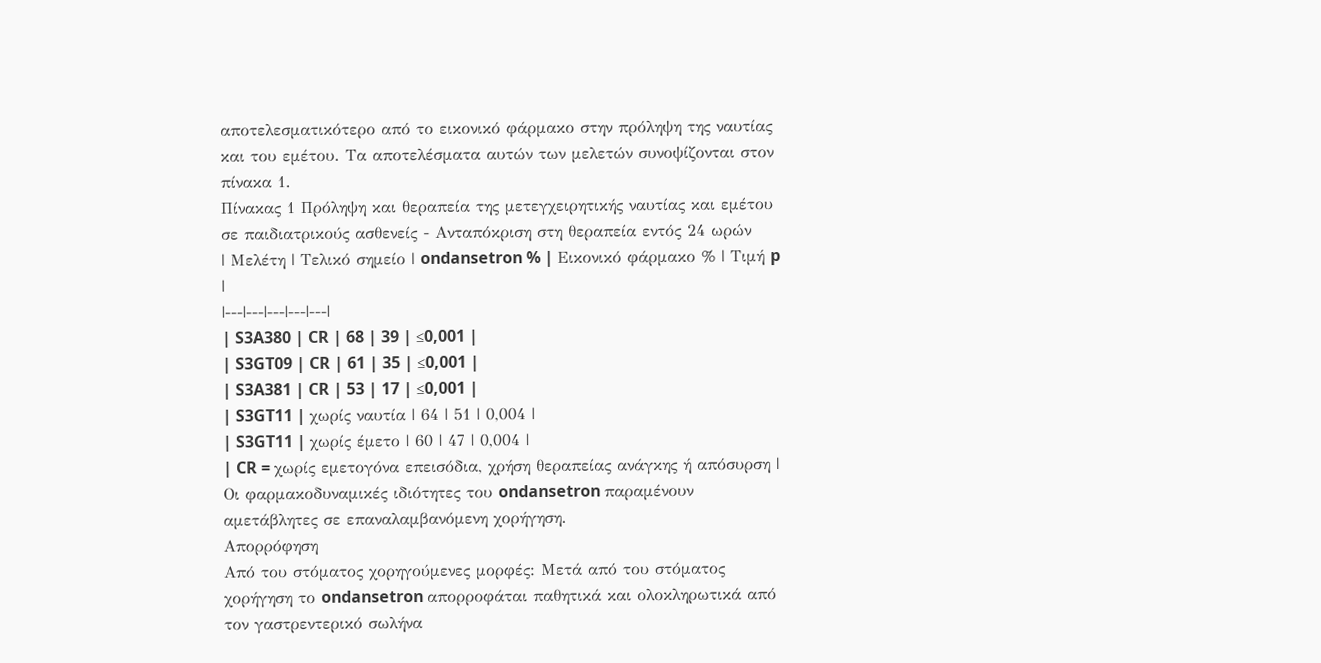αποτελεσματικότερο από το εικονικό φάρμακο στην πρόληψη της ναυτίας και του εμέτου. Τα αποτελέσματα αυτών των μελετών συνοψίζονται στον πίνακα 1.
Πίνακας 1 Πρόληψη και θεραπεία της μετεγχειρητικής ναυτίας και εμέτου σε παιδιατρικούς ασθενείς - Ανταπόκριση στη θεραπεία εντός 24 ωρών
| Μελέτη | Τελικό σημείο | ondansetron % | Εικονικό φάρμακο % | Τιμή p |
|---|---|---|---|---|
| S3A380 | CR | 68 | 39 | ≤0,001 |
| S3GT09 | CR | 61 | 35 | ≤0,001 |
| S3A381 | CR | 53 | 17 | ≤0,001 |
| S3GT11 | χωρίς ναυτία | 64 | 51 | 0,004 |
| S3GT11 | χωρίς έμετο | 60 | 47 | 0,004 |
| CR = χωρίς εμετογόνα επεισόδια, χρήση θεραπείας ανάγκης ή απόσυρση |
Οι φαρμακοδυναμικές ιδιότητες του ondansetron παραμένουν αμετάβλητες σε επαναλαμβανόμενη χορήγηση.
Απορρόφηση
Από του στόματος χορηγούμενες μορφές: Μετά από του στόματος χορήγηση το ondansetron απορροφάται παθητικά και ολοκληρωτικά από τον γαστρεντερικό σωλήνα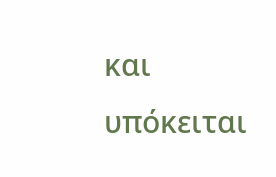και υπόκειται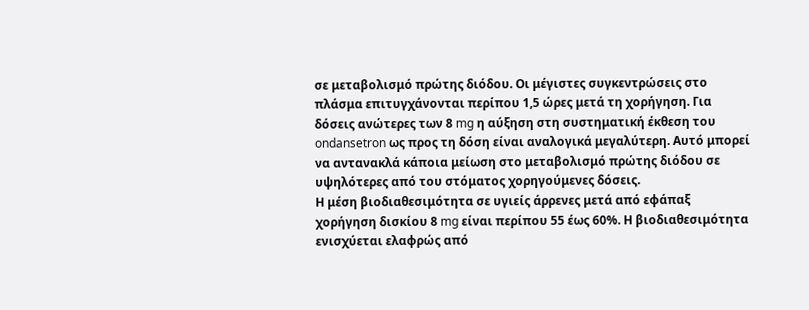σε μεταβολισμό πρώτης διόδου. Οι μέγιστες συγκεντρώσεις στο πλάσμα επιτυγχάνονται περίπου 1,5 ώρες μετά τη χορήγηση. Για δόσεις ανώτερες των 8 mg η αύξηση στη συστηματική έκθεση του ondansetron ως προς τη δόση είναι αναλογικά μεγαλύτερη. Αυτό μπορεί να αντανακλά κάποια μείωση στο μεταβολισμό πρώτης διόδου σε υψηλότερες από του στόματος χορηγούμενες δόσεις.
Η μέση βιοδιαθεσιμότητα σε υγιείς άρρενες μετά από εφάπαξ χορήγηση δισκίου 8 mg είναι περίπου 55 έως 60%. Η βιοδιαθεσιμότητα ενισχύεται ελαφρώς από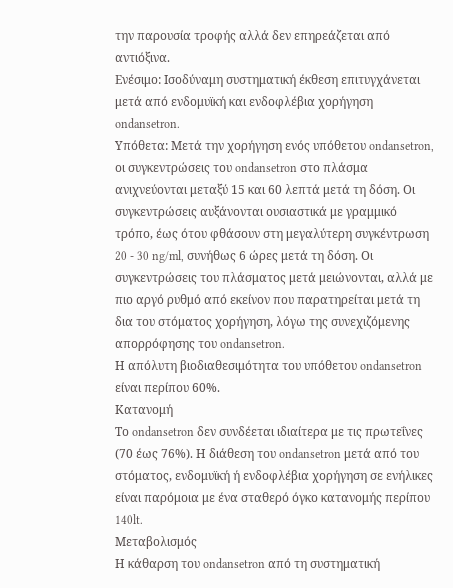την παρουσία τροφής αλλά δεν επηρεάζεται από αντιόξινα.
Ενέσιμο: Ισοδύναμη συστηματική έκθεση επιτυγχάνεται μετά από ενδομυϊκή και ενδοφλέβια χορήγηση ondansetron.
Υπόθετα: Μετά την χορήγηση ενός υπόθετου ondansetron, οι συγκεντρώσεις του ondansetron στο πλάσμα ανιχνεύονται μεταξύ 15 και 60 λεπτά μετά τη δόση. Οι συγκεντρώσεις αυξάνονται ουσιαστικά με γραμμικό τρόπο, έως ότου φθάσουν στη μεγαλύτερη συγκέντρωση 20 - 30 ng/ml, συνήθως 6 ώρες μετά τη δόση. Οι συγκεντρώσεις του πλάσματος μετά μειώνονται, αλλά με πιο αργό ρυθμό από εκείνον που παρατηρείται μετά τη δια του στόματος χορήγηση, λόγω της συνεχιζόμενης απορρόφησης του ondansetron.
Η απόλυτη βιοδιαθεσιμότητα του υπόθετου ondansetron είναι περίπου 60%.
Κατανομή
Το ondansetron δεν συνδέεται ιδιαίτερα με τις πρωτεΐνες (70 έως 76%). Η διάθεση του ondansetron μετά από του στόματος, ενδομυϊκή ή ενδοφλέβια χορήγηση σε ενήλικες είναι παρόμοια με ένα σταθερό όγκο κατανομής περίπου 140lt.
Μεταβολισμός
Η κάθαρση του ondansetron από τη συστηματική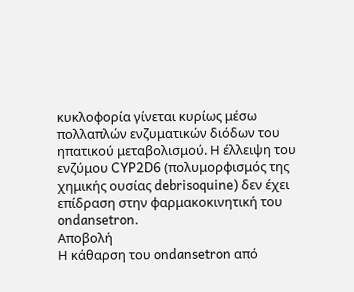κυκλοφορία γίνεται κυρίως μέσω πολλαπλών ενζυματικών διόδων του ηπατικού μεταβολισμού. Η έλλειψη του ενζύμου CYP2D6 (πολυμορφισμός της χημικής ουσίας debrisoquine) δεν έχει επίδραση στην φαρμακοκινητική του ondansetron.
Αποβολή
Η κάθαρση του ondansetron από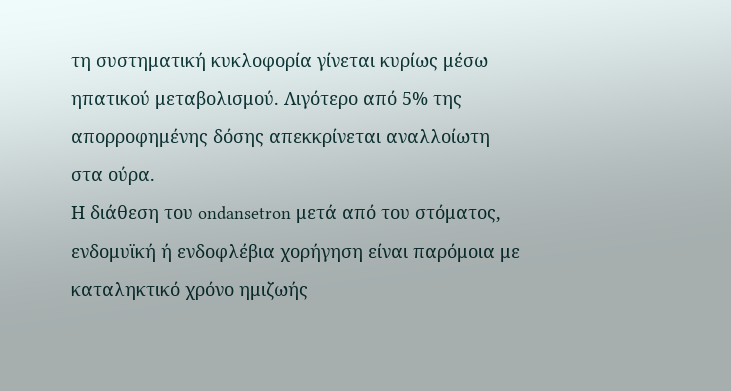τη συστηματική κυκλοφορία γίνεται κυρίως μέσω ηπατικού μεταβολισμού. Λιγότερο από 5% της απορροφημένης δόσης απεκκρίνεται αναλλοίωτη στα ούρα.
Η διάθεση του ondansetron μετά από του στόματος, ενδομυϊκή ή ενδοφλέβια χορήγηση είναι παρόμοια με καταληκτικό χρόνο ημιζωής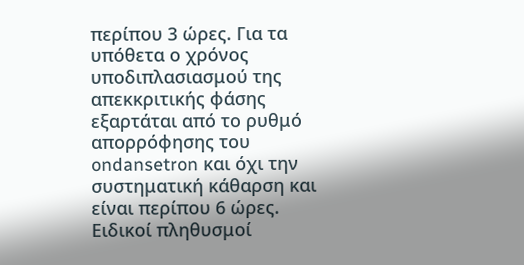περίπου 3 ώρες. Για τα υπόθετα ο χρόνος υποδιπλασιασμού της απεκκριτικής φάσης εξαρτάται από το ρυθμό απορρόφησης του ondansetron και όχι την συστηματική κάθαρση και είναι περίπου 6 ώρες.
Ειδικοί πληθυσμοί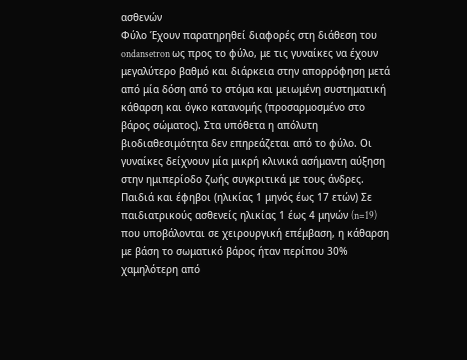ασθενών
Φύλο Έχουν παρατηρηθεί διαφορές στη διάθεση του ondansetron ως προς το φύλο, με τις γυναίκες να έχουν μεγαλύτερο βαθμό και διάρκεια στην απορρόφηση μετά από μία δόση από το στόμα και μειωμένη συστηματική κάθαρση και όγκο κατανομής (προσαρμοσμένο στο βάρος σώματος). Στα υπόθετα η απόλυτη βιοδιαθεσιμότητα δεν επηρεάζεται από το φύλο. Οι γυναίκες δείχνουν μία μικρή κλινικά ασήμαντη αύξηση στην ημιπερίοδο ζωής συγκριτικά με τους άνδρες.
Παιδιά και έφηβοι (ηλικίας 1 μηνός έως 17 ετών) Σε παιδιατρικούς ασθενείς ηλικίας 1 έως 4 μηνών (n=19) που υποβάλονται σε χειρουργική επέμβαση, η κάθαρση με βάση το σωματικό βάρος ήταν περίπου 30% χαμηλότερη από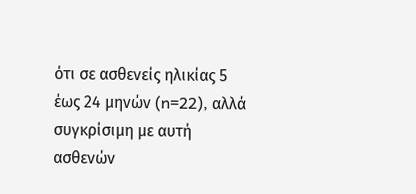ότι σε ασθενείς ηλικίας 5 έως 24 μηνών (n=22), αλλά συγκρίσιμη με αυτή ασθενών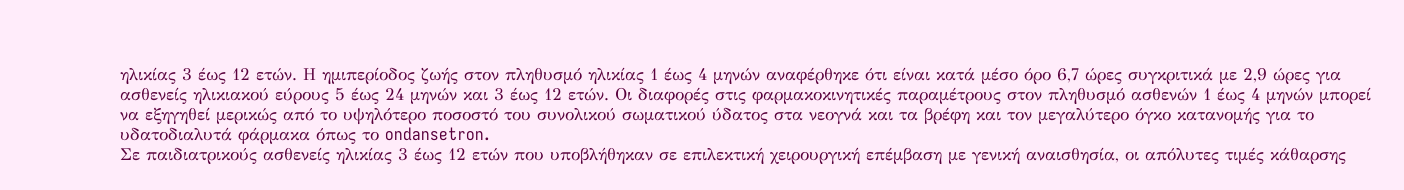ηλικίας 3 έως 12 ετών. Η ημιπερίοδος ζωής στον πληθυσμό ηλικίας 1 έως 4 μηνών αναφέρθηκε ότι είναι κατά μέσο όρο 6,7 ώρες συγκριτικά με 2,9 ώρες για ασθενείς ηλικιακού εύρους 5 έως 24 μηνών και 3 έως 12 ετών. Οι διαφορές στις φαρμακοκινητικές παραμέτρους στον πληθυσμό ασθενών 1 έως 4 μηνών μπορεί να εξηγηθεί μερικώς από το υψηλότερο ποσοστό του συνολικού σωματικού ύδατος στα νεογνά και τα βρέφη και τον μεγαλύτερο όγκο κατανομής για το υδατοδιαλυτά φάρμακα όπως το ondansetron.
Σε παιδιατρικούς ασθενείς ηλικίας 3 έως 12 ετών που υποβλήθηκαν σε επιλεκτική χειρουργική επέμβαση με γενική αναισθησία, οι απόλυτες τιμές κάθαρσης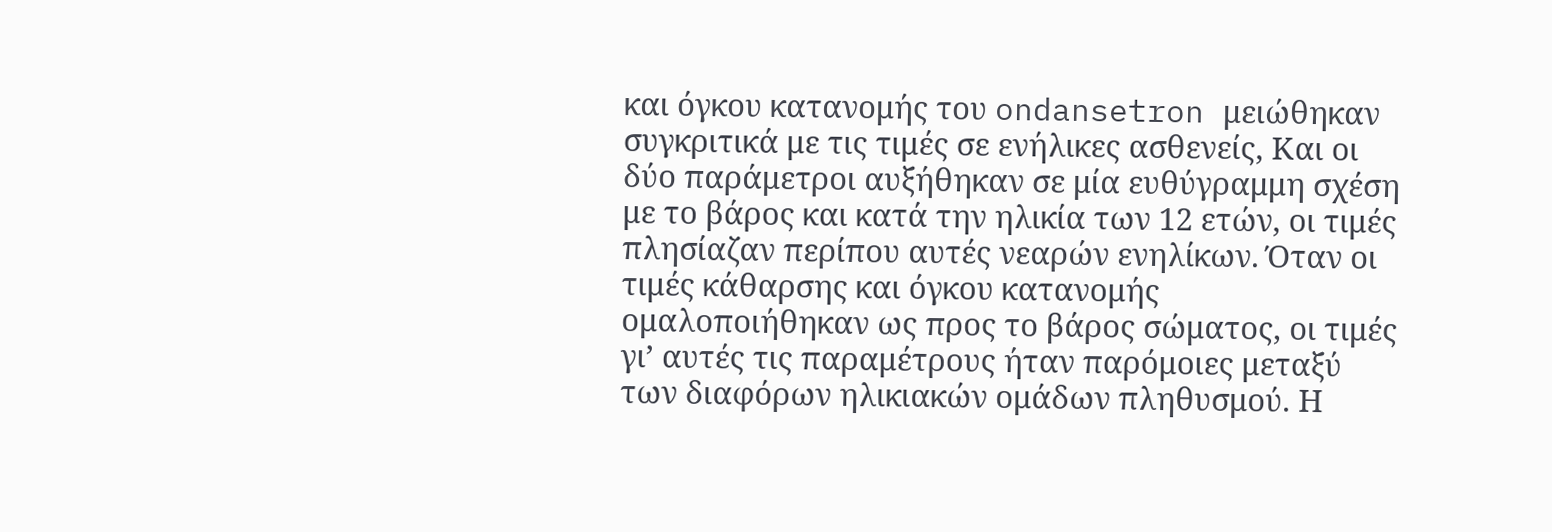και όγκου κατανομής του ondansetron μειώθηκαν συγκριτικά με τις τιμές σε ενήλικες ασθενείς, Και οι δύο παράμετροι αυξήθηκαν σε μία ευθύγραμμη σχέση με το βάρος και κατά την ηλικία των 12 ετών, οι τιμές πλησίαζαν περίπου αυτές νεαρών ενηλίκων. Όταν οι τιμές κάθαρσης και όγκου κατανομής ομαλοποιήθηκαν ως προς το βάρος σώματος, οι τιμές γι’ αυτές τις παραμέτρους ήταν παρόμοιες μεταξύ των διαφόρων ηλικιακών ομάδων πληθυσμού. Η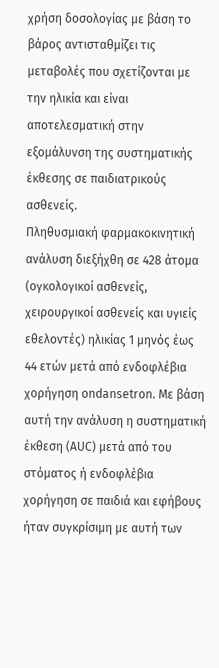χρήση δοσολογίας με βάση το βάρος αντισταθμίζει τις μεταβολές που σχετίζονται με την ηλικία και είναι αποτελεσματική στην εξομάλυνση της συστηματικής έκθεσης σε παιδιατρικούς ασθενείς.
Πληθυσμιακή φαρμακοκινητική ανάλυση διεξήχθη σε 428 άτομα (ογκολογικοί ασθενείς, χειρουργικοί ασθενείς και υγιείς εθελοντές) ηλικίας 1 μηνός έως 44 ετών μετά από ενδοφλέβια χορήγηση ondansetron. Με βάση αυτή την ανάλυση η συστηματική έκθεση (AUC) μετά από του στόματος ή ενδοφλέβια χορήγηση σε παιδιά και εφήβους ήταν συγκρίσιμη με αυτή των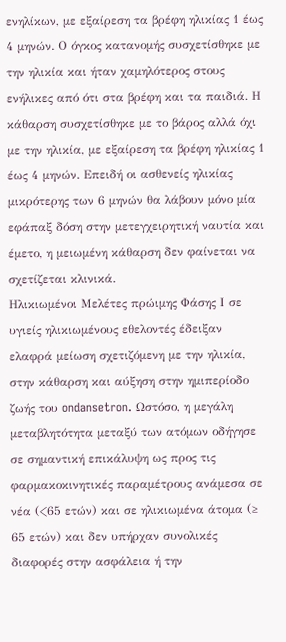ενηλίκων, με εξαίρεση τα βρέφη ηλικίας 1 έως 4 μηνών. Ο όγκος κατανομής συσχετίσθηκε με την ηλικία και ήταν χαμηλότερος στους ενήλικες από ότι στα βρέφη και τα παιδιά. Η κάθαρση συσχετίσθηκε με το βάρος αλλά όχι με την ηλικία, με εξαίρεση τα βρέφη ηλικίας 1 έως 4 μηνών. Επειδή οι ασθενείς ηλικίας μικρότερης των 6 μηνών θα λάβουν μόνο μία εφάπαξ δόση στην μετεγχειρητική ναυτία και έμετο, η μειωμένη κάθαρση δεν φαίνεται να σχετίζεται κλινικά.
Ηλικιωμένοι Μελέτες πρώιμης Φάσης Ι σε υγιείς ηλικιωμένους εθελοντές έδειξαν ελαφρά μείωση σχετιζόμενη με την ηλικία, στην κάθαρση και αύξηση στην ημιπερίοδο ζωής του ondansetron. Ωστόσο, η μεγάλη μεταβλητότητα μεταξύ των ατόμων οδήγησε σε σημαντική επικάλυψη ως προς τις φαρμακοκινητικές παραμέτρους ανάμεσα σε νέα (<65 ετών) και σε ηλικιωμένα άτομα (≥ 65 ετών) και δεν υπήρχαν συνολικές διαφορές στην ασφάλεια ή την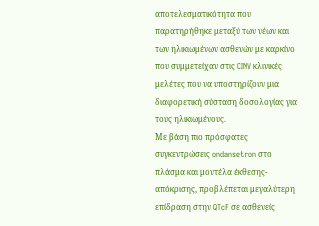αποτελεσματικότητα που παρατηρήθηκε μεταξύ των νέων και των ηλικιωμένων ασθενών με καρκίνο που συμμετείχαν στις CINV κλινικές μελέτες που να υποστηρίζουν μια διαφορετική σύσταση δοσολογίας για τους ηλικιωμένους.
Με βάση πιο πρόσφατες συγκεντρώσεις ondansetron στο πλάσμα και μοντέλα έκθεσης-απόκρισης, προβλέπεται μεγαλύτερη επίδραση στην QTcF σε ασθενείς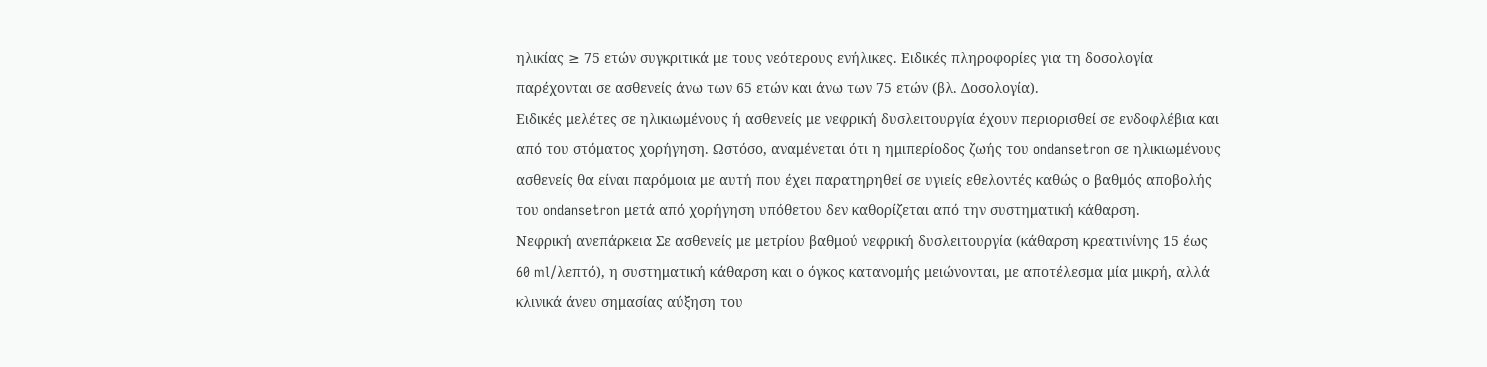ηλικίας ≥ 75 ετών συγκριτικά με τους νεότερους ενήλικες. Ειδικές πληροφορίες για τη δοσολογία παρέχονται σε ασθενείς άνω των 65 ετών και άνω των 75 ετών (βλ. Δοσολογία).
Ειδικές μελέτες σε ηλικιωμένους ή ασθενείς με νεφρική δυσλειτουργία έχουν περιορισθεί σε ενδοφλέβια και από του στόματος χορήγηση. Ωστόσο, αναμένεται ότι η ημιπερίοδος ζωής του ondansetron σε ηλικιωμένους ασθενείς θα είναι παρόμοια με αυτή που έχει παρατηρηθεί σε υγιείς εθελοντές καθώς ο βαθμός αποβολής του ondansetron μετά από χορήγηση υπόθετου δεν καθορίζεται από την συστηματική κάθαρση.
Νεφρική ανεπάρκεια Σε ασθενείς με μετρίου βαθμού νεφρική δυσλειτουργία (κάθαρση κρεατινίνης 15 έως 60 ml/λεπτό), η συστηματική κάθαρση και ο όγκος κατανομής μειώνονται, με αποτέλεσμα μία μικρή, αλλά κλινικά άνευ σημασίας αύξηση του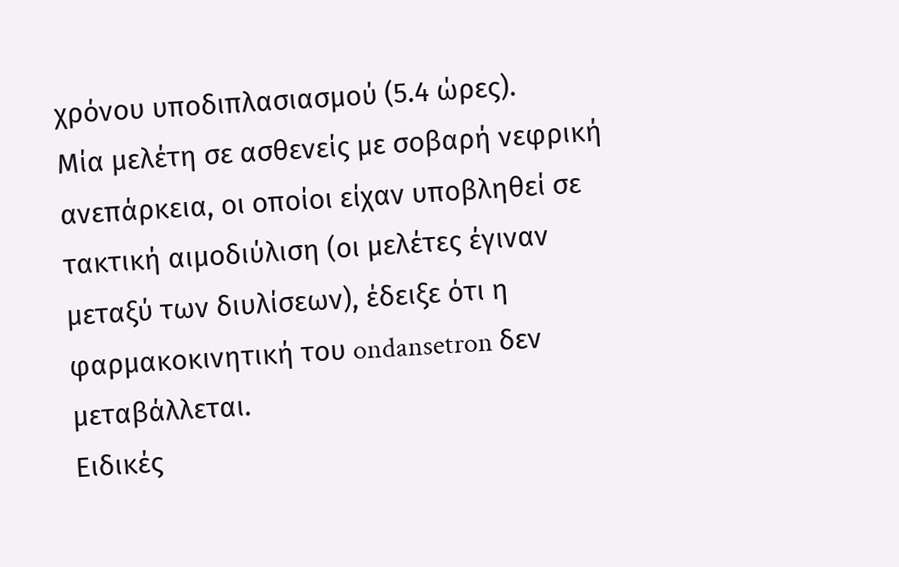χρόνου υποδιπλασιασμού (5.4 ώρες).
Μία μελέτη σε ασθενείς με σοβαρή νεφρική ανεπάρκεια, οι οποίοι είχαν υποβληθεί σε τακτική αιμοδιύλιση (οι μελέτες έγιναν μεταξύ των διυλίσεων), έδειξε ότι η φαρμακοκινητική του ondansetron δεν μεταβάλλεται.
Ειδικές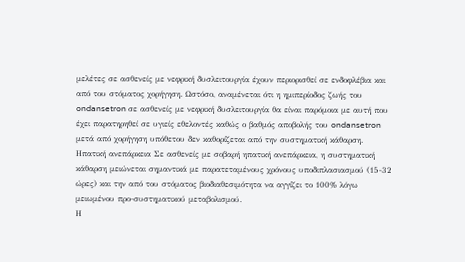μελέτες σε ασθενείς με νεφρική δυσλειτουργία έχουν περιορισθεί σε ενδοφλέβια και από του στόματος χορήγηση. Ωστόσο, αναμένεται ότι η ημιπερίοδος ζωής του ondansetron σε ασθενείς με νεφρική δυσλειτουργία θα είναι παρόμοια με αυτή που έχει παρατηρηθεί σε υγιείς εθελοντές καθώς ο βαθμός αποβολής του ondansetron μετά από χορήγηση υπόθετου δεν καθορίζεται από την συστηματική κάθαρση.
Ηπατική ανεπάρκεια Σε ασθενείς με σοβαρή ηπατική ανεπάρκεια, η συστηματική κάθαρση μειώνεται σημαντικά με παρατεταμένους χρόνους υποδιπλασιασμού (15-32 ώρες) και την από του στόματος βιοδιαθεσιμότητα να αγγίζει το 100% λόγω μειωμένου προ-συστηματικού μεταβολισμού.
Η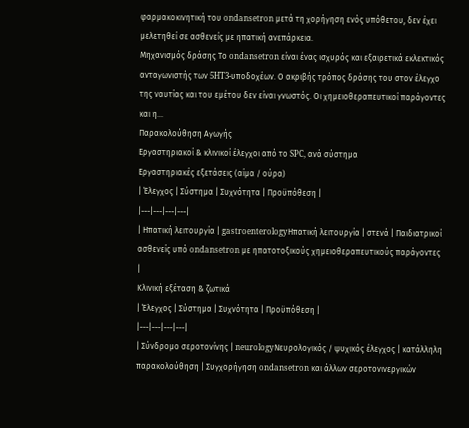φαρμακοκινητική του ondansetron μετά τη χορήγηση ενός υπόθετου, δεν έχει μελετηθεί σε ασθενείς με ηπατική ανεπάρκεια.
Μηχανισμός δράσης Το ondansetron είναι ένας ισχυρός και εξαιρετικά εκλεκτικός ανταγωνιστής των 5HT3-υποδοχέων. Ο ακριβής τρόπος δράσης του στον έλεγχο της ναυτίας και του εμέτου δεν είναι γνωστός. Οι χημειοθεραπευτικοί παράγοντες και η…
Παρακολούθηση Αγωγής
Εργαστηριακοί & κλινικοί έλεγχοι από το SPC, ανά σύστημα
Εργαστηριακές εξετάσεις (αίμα / ούρα)
| Έλεγχος | Σύστημα | Συχνότητα | Προϋπόθεση |
|---|---|---|---|
| Ηπατική λειτουργία | gastroenterologyΗπατική λειτουργία | στενά | Παιδιατρικοί ασθενείς υπό ondansetron με ηπατοτοξικούς χημειοθεραπευτικούς παράγοντες |
Κλινική εξέταση & ζωτικά
| Έλεγχος | Σύστημα | Συχνότητα | Προϋπόθεση |
|---|---|---|---|
| Σύνδρομο σεροτονίνης | neurologyΝευρολογικός / ψυχικός έλεγχος | κατάλληλη παρακολούθηση | Συγχορήγηση ondansetron και άλλων σεροτονινεργικών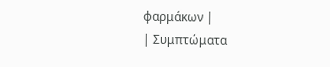φαρμάκων |
| Συμπτώματα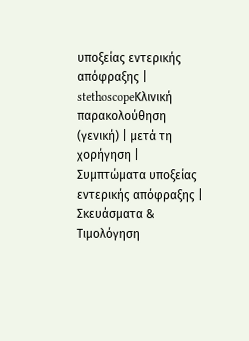υποξείας εντερικής απόφραξης | stethoscopeΚλινική παρακολούθηση (γενική) | μετά τη χορήγηση | Συμπτώματα υποξείας εντερικής απόφραξης |
Σκευάσματα & Τιμολόγηση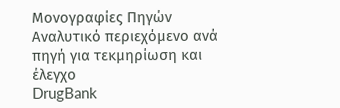Μονογραφίες Πηγών
Αναλυτικό περιεχόμενο ανά πηγή για τεκμηρίωση και έλεγχο
DrugBank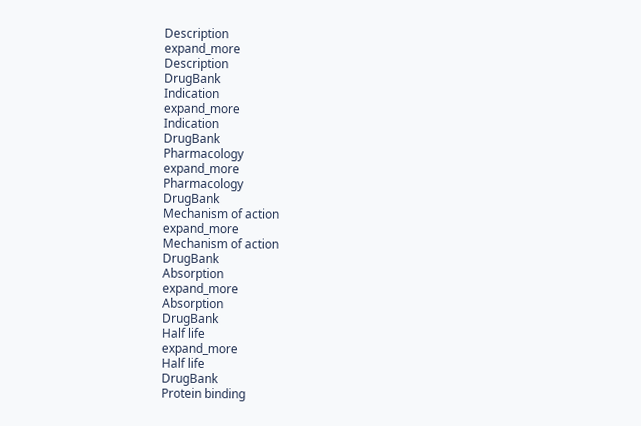Description
expand_more
Description
DrugBank
Indication
expand_more
Indication
DrugBank
Pharmacology
expand_more
Pharmacology
DrugBank
Mechanism of action
expand_more
Mechanism of action
DrugBank
Absorption
expand_more
Absorption
DrugBank
Half life
expand_more
Half life
DrugBank
Protein binding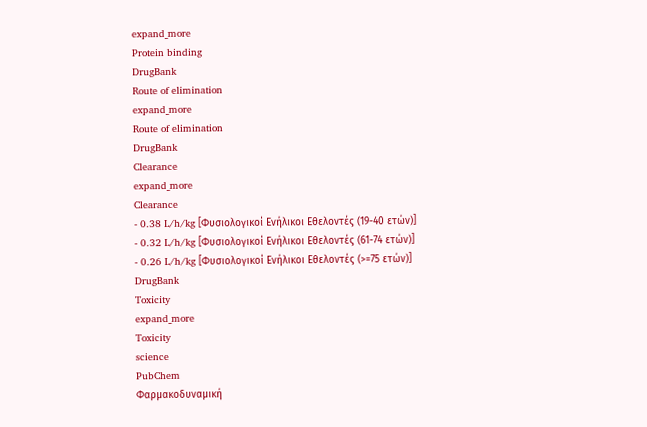expand_more
Protein binding
DrugBank
Route of elimination
expand_more
Route of elimination
DrugBank
Clearance
expand_more
Clearance
- 0.38 L/h/kg [Φυσιολογικοί Ενήλικοι Εθελοντές (19-40 ετών)]
- 0.32 L/h/kg [Φυσιολογικοί Ενήλικοι Εθελοντές (61-74 ετών)]
- 0.26 L/h/kg [Φυσιολογικοί Ενήλικοι Εθελοντές (>=75 ετών)]
DrugBank
Toxicity
expand_more
Toxicity
science
PubChem
Φαρμακοδυναμική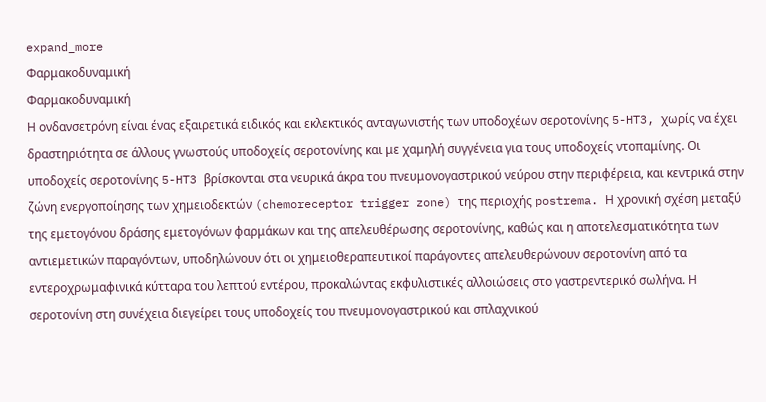expand_more
Φαρμακοδυναμική
Φαρμακοδυναμική
Η ονδανσετρόνη είναι ένας εξαιρετικά ειδικός και εκλεκτικός ανταγωνιστής των υποδοχέων σεροτονίνης 5-HT3, χωρίς να έχει δραστηριότητα σε άλλους γνωστούς υποδοχείς σεροτονίνης και με χαμηλή συγγένεια για τους υποδοχείς ντοπαμίνης. Οι υποδοχείς σεροτονίνης 5-HT3 βρίσκονται στα νευρικά άκρα του πνευμονογαστρικού νεύρου στην περιφέρεια, και κεντρικά στην ζώνη ενεργοποίησης των χημειοδεκτών (chemoreceptor trigger zone) της περιοχής postrema. Η χρονική σχέση μεταξύ της εμετογόνου δράσης εμετογόνων φαρμάκων και της απελευθέρωσης σεροτονίνης, καθώς και η αποτελεσματικότητα των αντιεμετικών παραγόντων, υποδηλώνουν ότι οι χημειοθεραπευτικοί παράγοντες απελευθερώνουν σεροτονίνη από τα εντεροχρωμαφινικά κύτταρα του λεπτού εντέρου, προκαλώντας εκφυλιστικές αλλοιώσεις στο γαστρεντερικό σωλήνα. Η σεροτονίνη στη συνέχεια διεγείρει τους υποδοχείς του πνευμονογαστρικού και σπλαχνικού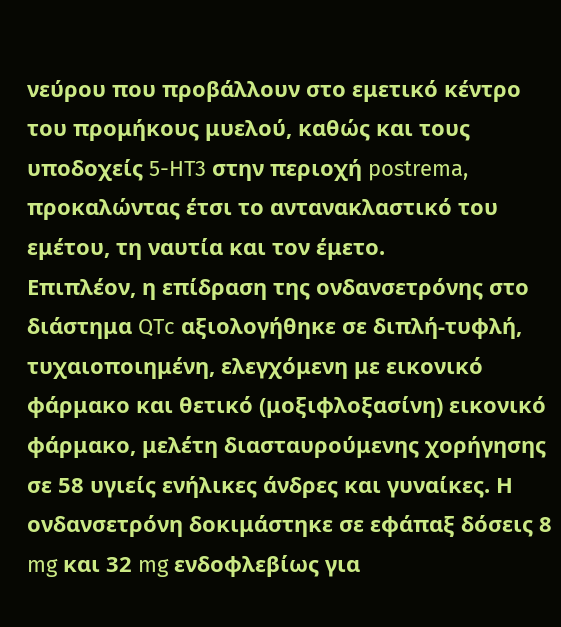νεύρου που προβάλλουν στο εμετικό κέντρο του προμήκους μυελού, καθώς και τους υποδοχείς 5-HT3 στην περιοχή postrema, προκαλώντας έτσι το αντανακλαστικό του εμέτου, τη ναυτία και τον έμετο.
Επιπλέον, η επίδραση της ονδανσετρόνης στο διάστημα QTc αξιολογήθηκε σε διπλή-τυφλή, τυχαιοποιημένη, ελεγχόμενη με εικονικό φάρμακο και θετικό (μοξιφλοξασίνη) εικονικό φάρμακο, μελέτη διασταυρούμενης χορήγησης σε 58 υγιείς ενήλικες άνδρες και γυναίκες. Η ονδανσετρόνη δοκιμάστηκε σε εφάπαξ δόσεις 8 mg και 32 mg ενδοφλεβίως για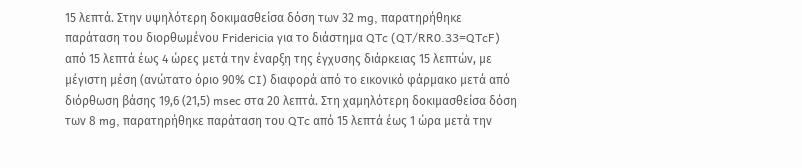15 λεπτά. Στην υψηλότερη δοκιμασθείσα δόση των 32 mg, παρατηρήθηκε παράταση του διορθωμένου Fridericia για το διάστημα QTc (QT/RR0.33=QTcF) από 15 λεπτά έως 4 ώρες μετά την έναρξη της έγχυσης διάρκειας 15 λεπτών, με μέγιστη μέση (ανώτατο όριο 90% CI) διαφορά από το εικονικό φάρμακο μετά από διόρθωση βάσης 19,6 (21,5) msec στα 20 λεπτά. Στη χαμηλότερη δοκιμασθείσα δόση των 8 mg, παρατηρήθηκε παράταση του QTc από 15 λεπτά έως 1 ώρα μετά την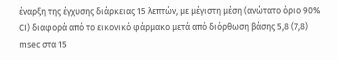έναρξη της έγχυσης διάρκειας 15 λεπτών, με μέγιστη μέση (ανώτατο όριο 90% CI) διαφορά από το εικονικό φάρμακο μετά από διόρθωση βάσης 5,8 (7,8) msec στα 15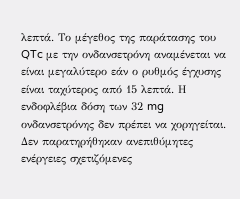λεπτά. Το μέγεθος της παράτασης του QTc με την ονδανσετρόνη αναμένεται να είναι μεγαλύτερο εάν ο ρυθμός έγχυσης είναι ταχύτερος από 15 λεπτά. Η ενδοφλέβια δόση των 32 mg ονδανσετρόνης δεν πρέπει να χορηγείται. Δεν παρατηρήθηκαν ανεπιθύμητες ενέργειες σχετιζόμενες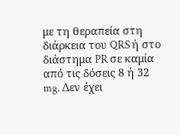με τη θεραπεία στη διάρκεια του QRS ή στο διάστημα PR σε καμία από τις δόσεις 8 ή 32 mg. Δεν έχει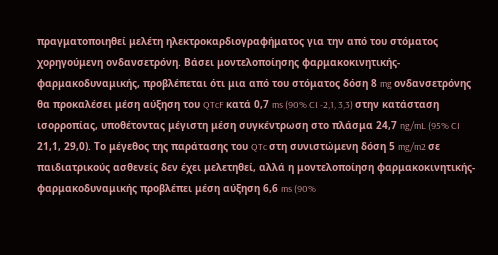πραγματοποιηθεί μελέτη ηλεκτροκαρδιογραφήματος για την από του στόματος χορηγούμενη ονδανσετρόνη. Βάσει μοντελοποίησης φαρμακοκινητικής-φαρμακοδυναμικής, προβλέπεται ότι μια από του στόματος δόση 8 mg ονδανσετρόνης θα προκαλέσει μέση αύξηση του QTcF κατά 0,7 ms (90% CI -2,1, 3,3) στην κατάσταση ισορροπίας, υποθέτοντας μέγιστη μέση συγκέντρωση στο πλάσμα 24,7 ng/mL (95% CI 21,1, 29,0). Το μέγεθος της παράτασης του QTc στη συνιστώμενη δόση 5 mg/m2 σε παιδιατρικούς ασθενείς δεν έχει μελετηθεί, αλλά η μοντελοποίηση φαρμακοκινητικής-φαρμακοδυναμικής προβλέπει μέση αύξηση 6,6 ms (90%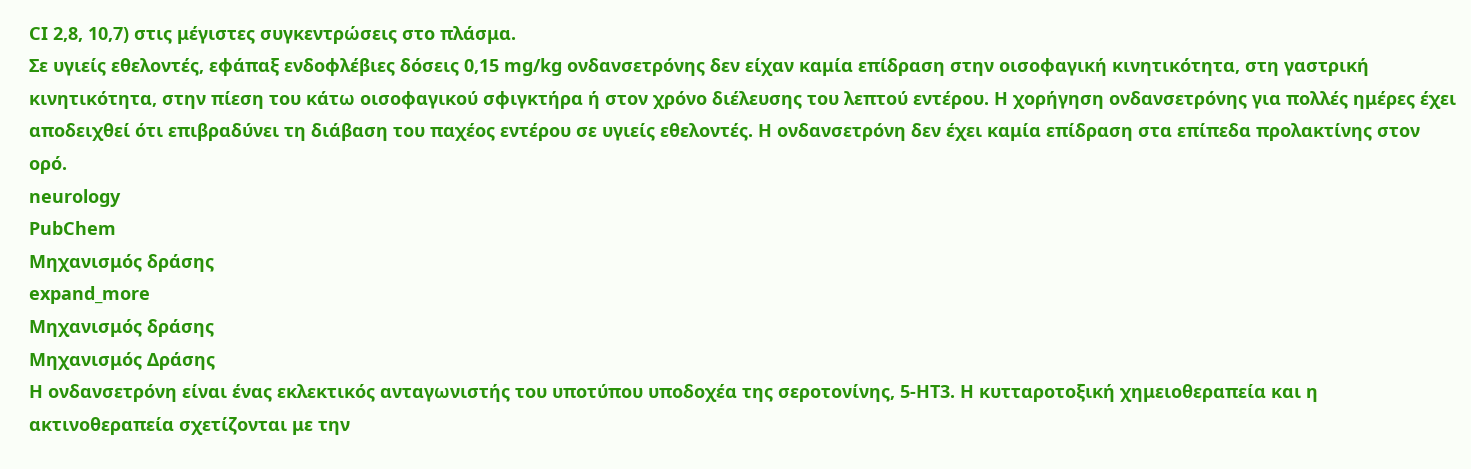CI 2,8, 10,7) στις μέγιστες συγκεντρώσεις στο πλάσμα.
Σε υγιείς εθελοντές, εφάπαξ ενδοφλέβιες δόσεις 0,15 mg/kg ονδανσετρόνης δεν είχαν καμία επίδραση στην οισοφαγική κινητικότητα, στη γαστρική κινητικότητα, στην πίεση του κάτω οισοφαγικού σφιγκτήρα ή στον χρόνο διέλευσης του λεπτού εντέρου. Η χορήγηση ονδανσετρόνης για πολλές ημέρες έχει αποδειχθεί ότι επιβραδύνει τη διάβαση του παχέος εντέρου σε υγιείς εθελοντές. Η ονδανσετρόνη δεν έχει καμία επίδραση στα επίπεδα προλακτίνης στον ορό.
neurology
PubChem
Μηχανισμός δράσης
expand_more
Μηχανισμός δράσης
Μηχανισμός Δράσης
Η ονδανσετρόνη είναι ένας εκλεκτικός ανταγωνιστής του υποτύπου υποδοχέα της σεροτονίνης, 5-HT3. Η κυτταροτοξική χημειοθεραπεία και η ακτινοθεραπεία σχετίζονται με την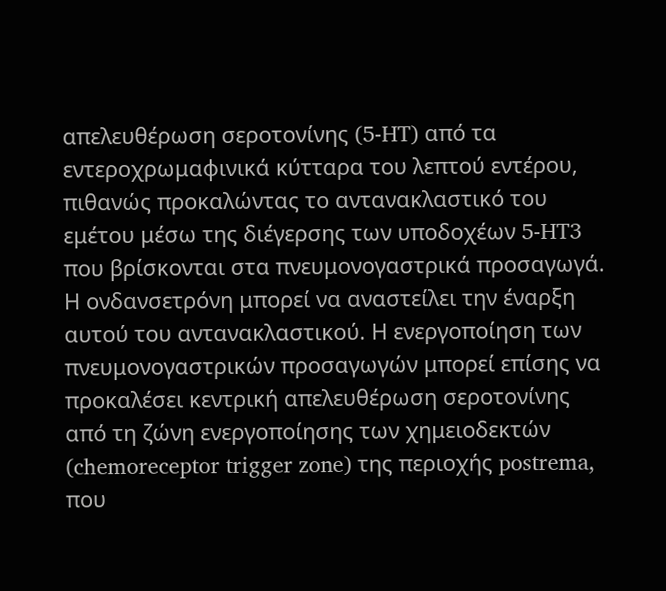απελευθέρωση σεροτονίνης (5-HT) από τα εντεροχρωμαφινικά κύτταρα του λεπτού εντέρου, πιθανώς προκαλώντας το αντανακλαστικό του εμέτου μέσω της διέγερσης των υποδοχέων 5-HT3 που βρίσκονται στα πνευμονογαστρικά προσαγωγά. Η ονδανσετρόνη μπορεί να αναστείλει την έναρξη αυτού του αντανακλαστικού. Η ενεργοποίηση των πνευμονογαστρικών προσαγωγών μπορεί επίσης να προκαλέσει κεντρική απελευθέρωση σεροτονίνης από τη ζώνη ενεργοποίησης των χημειοδεκτών (chemoreceptor trigger zone) της περιοχής postrema, που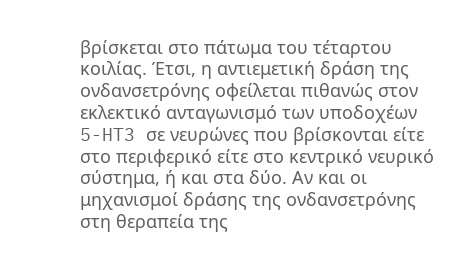βρίσκεται στο πάτωμα του τέταρτου κοιλίας. Έτσι, η αντιεμετική δράση της ονδανσετρόνης οφείλεται πιθανώς στον εκλεκτικό ανταγωνισμό των υποδοχέων 5-HT3 σε νευρώνες που βρίσκονται είτε στο περιφερικό είτε στο κεντρικό νευρικό σύστημα, ή και στα δύο. Αν και οι μηχανισμοί δράσης της ονδανσετρόνης στη θεραπεία της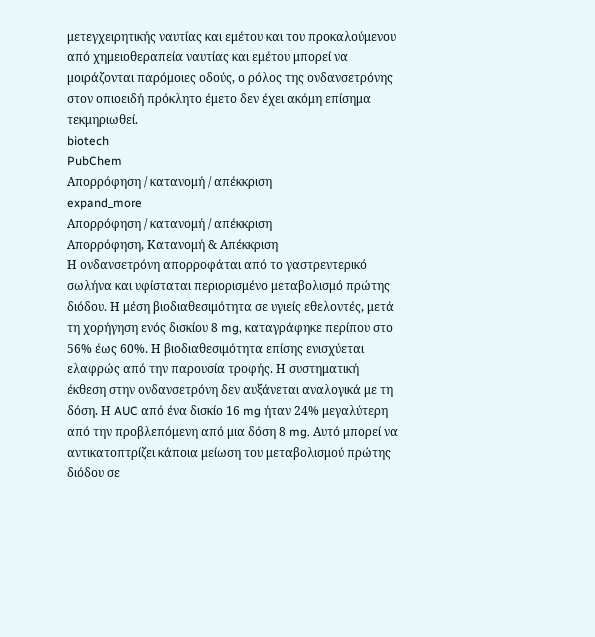μετεγχειρητικής ναυτίας και εμέτου και του προκαλούμενου από χημειοθεραπεία ναυτίας και εμέτου μπορεί να μοιράζονται παρόμοιες οδούς, ο ρόλος της ονδανσετρόνης στον οπιοειδή πρόκλητο έμετο δεν έχει ακόμη επίσημα τεκμηριωθεί.
biotech
PubChem
Απορρόφηση / κατανομή / απέκκριση
expand_more
Απορρόφηση / κατανομή / απέκκριση
Απορρόφηση, Κατανομή & Απέκκριση
Η ονδανσετρόνη απορροφάται από το γαστρεντερικό σωλήνα και υφίσταται περιορισμένο μεταβολισμό πρώτης διόδου. Η μέση βιοδιαθεσιμότητα σε υγιείς εθελοντές, μετά τη χορήγηση ενός δισκίου 8 mg, καταγράφηκε περίπου στο 56% έως 60%. Η βιοδιαθεσιμότητα επίσης ενισχύεται ελαφρώς από την παρουσία τροφής. Η συστηματική έκθεση στην ονδανσετρόνη δεν αυξάνεται αναλογικά με τη δόση. Η AUC από ένα δισκίο 16 mg ήταν 24% μεγαλύτερη από την προβλεπόμενη από μια δόση 8 mg. Αυτό μπορεί να αντικατοπτρίζει κάποια μείωση του μεταβολισμού πρώτης διόδου σε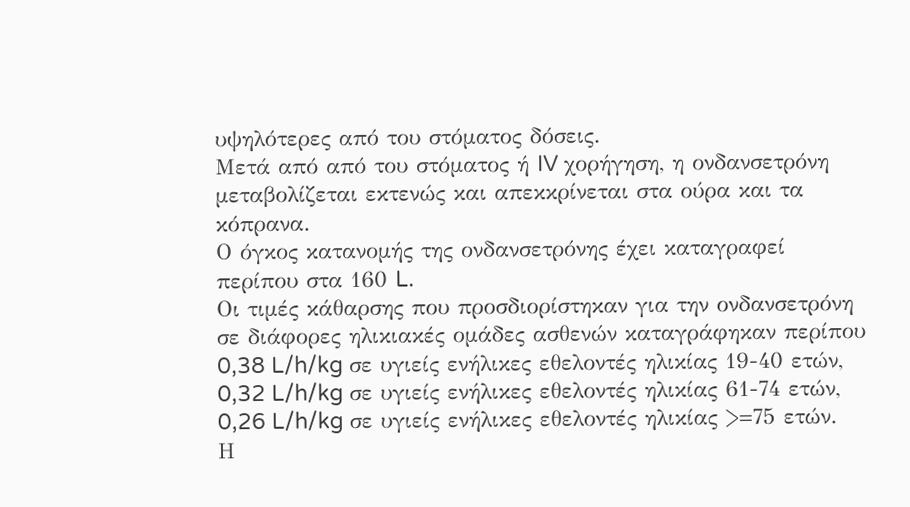υψηλότερες από του στόματος δόσεις.
Μετά από από του στόματος ή IV χορήγηση, η ονδανσετρόνη μεταβολίζεται εκτενώς και απεκκρίνεται στα ούρα και τα κόπρανα.
Ο όγκος κατανομής της ονδανσετρόνης έχει καταγραφεί περίπου στα 160 L.
Οι τιμές κάθαρσης που προσδιορίστηκαν για την ονδανσετρόνη σε διάφορες ηλικιακές ομάδες ασθενών καταγράφηκαν περίπου 0,38 L/h/kg σε υγιείς ενήλικες εθελοντές ηλικίας 19-40 ετών, 0,32 L/h/kg σε υγιείς ενήλικες εθελοντές ηλικίας 61-74 ετών, 0,26 L/h/kg σε υγιείς ενήλικες εθελοντές ηλικίας >=75 ετών.
Η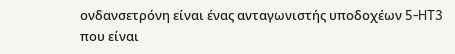ονδανσετρόνη είναι ένας ανταγωνιστής υποδοχέων 5-HT3 που είναι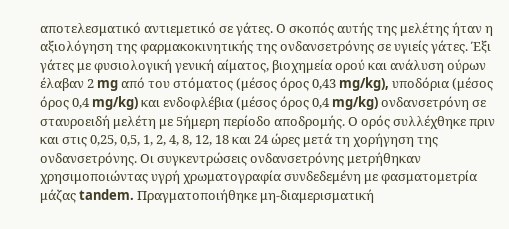αποτελεσματικό αντιεμετικό σε γάτες. Ο σκοπός αυτής της μελέτης ήταν η αξιολόγηση της φαρμακοκινητικής της ονδανσετρόνης σε υγιείς γάτες. Έξι γάτες με φυσιολογική γενική αίματος, βιοχημεία ορού και ανάλυση ούρων έλαβαν 2 mg από του στόματος (μέσος όρος 0,43 mg/kg), υποδόρια (μέσος όρος 0,4 mg/kg) και ενδοφλέβια (μέσος όρος 0,4 mg/kg) ονδανσετρόνη σε σταυροειδή μελέτη με 5ήμερη περίοδο αποδρομής. Ο ορός συλλέχθηκε πριν και στις 0,25, 0,5, 1, 2, 4, 8, 12, 18 και 24 ώρες μετά τη χορήγηση της ονδανσετρόνης. Οι συγκεντρώσεις ονδανσετρόνης μετρήθηκαν χρησιμοποιώντας υγρή χρωματογραφία συνδεδεμένη με φασματομετρία μάζας tandem. Πραγματοποιήθηκε μη-διαμερισματική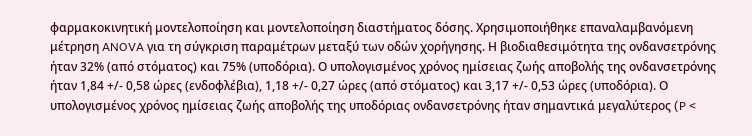φαρμακοκινητική μοντελοποίηση και μοντελοποίηση διαστήματος δόσης. Χρησιμοποιήθηκε επαναλαμβανόμενη μέτρηση ANOVA για τη σύγκριση παραμέτρων μεταξύ των οδών χορήγησης. Η βιοδιαθεσιμότητα της ονδανσετρόνης ήταν 32% (από στόματος) και 75% (υποδόρια). Ο υπολογισμένος χρόνος ημίσειας ζωής αποβολής της ονδανσετρόνης ήταν 1,84 +/- 0,58 ώρες (ενδοφλέβια), 1,18 +/- 0,27 ώρες (από στόματος) και 3,17 +/- 0,53 ώρες (υποδόρια). Ο υπολογισμένος χρόνος ημίσειας ζωής αποβολής της υποδόριας ονδανσετρόνης ήταν σημαντικά μεγαλύτερος (P <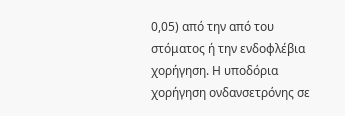0,05) από την από του στόματος ή την ενδοφλέβια χορήγηση. Η υποδόρια χορήγηση ονδανσετρόνης σε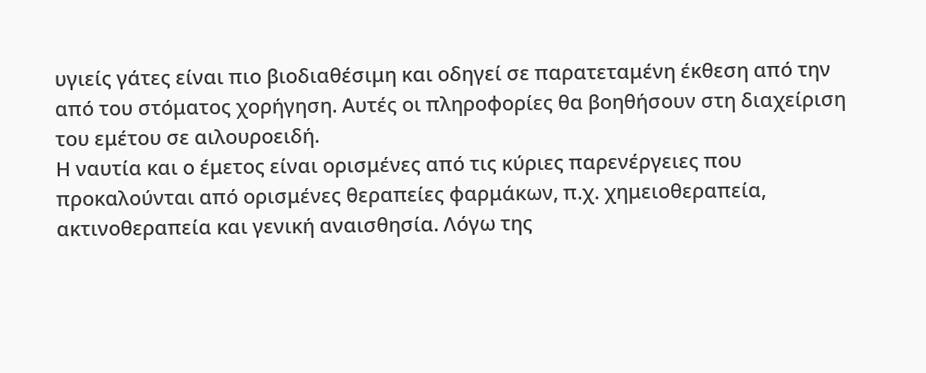υγιείς γάτες είναι πιο βιοδιαθέσιμη και οδηγεί σε παρατεταμένη έκθεση από την από του στόματος χορήγηση. Αυτές οι πληροφορίες θα βοηθήσουν στη διαχείριση του εμέτου σε αιλουροειδή.
Η ναυτία και ο έμετος είναι ορισμένες από τις κύριες παρενέργειες που προκαλούνται από ορισμένες θεραπείες φαρμάκων, π.χ. χημειοθεραπεία, ακτινοθεραπεία και γενική αναισθησία. Λόγω της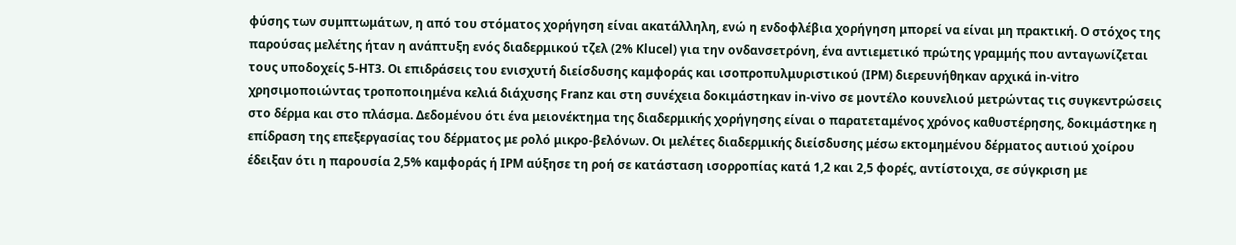φύσης των συμπτωμάτων, η από του στόματος χορήγηση είναι ακατάλληλη, ενώ η ενδοφλέβια χορήγηση μπορεί να είναι μη πρακτική. Ο στόχος της παρούσας μελέτης ήταν η ανάπτυξη ενός διαδερμικού τζελ (2% Klucel) για την ονδανσετρόνη, ένα αντιεμετικό πρώτης γραμμής που ανταγωνίζεται τους υποδοχείς 5-HT3. Οι επιδράσεις του ενισχυτή διείσδυσης καμφοράς και ισοπροπυλμυριστικού (IPM) διερευνήθηκαν αρχικά in-vitro χρησιμοποιώντας τροποποιημένα κελιά διάχυσης Franz και στη συνέχεια δοκιμάστηκαν in-vivo σε μοντέλο κουνελιού μετρώντας τις συγκεντρώσεις στο δέρμα και στο πλάσμα. Δεδομένου ότι ένα μειονέκτημα της διαδερμικής χορήγησης είναι ο παρατεταμένος χρόνος καθυστέρησης, δοκιμάστηκε η επίδραση της επεξεργασίας του δέρματος με ρολό μικρο-βελόνων. Οι μελέτες διαδερμικής διείσδυσης μέσω εκτομημένου δέρματος αυτιού χοίρου έδειξαν ότι η παρουσία 2,5% καμφοράς ή IPM αύξησε τη ροή σε κατάσταση ισορροπίας κατά 1,2 και 2,5 φορές, αντίστοιχα, σε σύγκριση με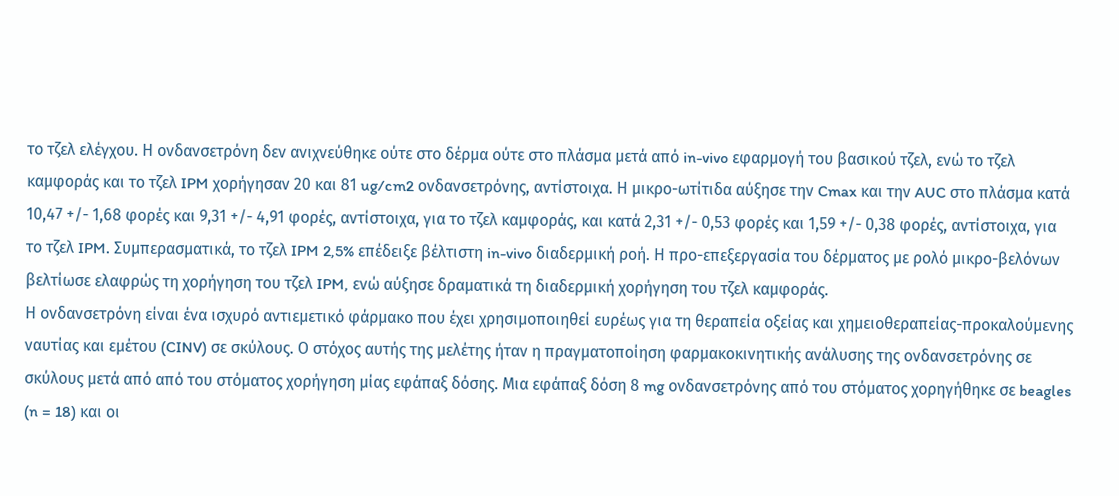το τζελ ελέγχου. Η ονδανσετρόνη δεν ανιχνεύθηκε ούτε στο δέρμα ούτε στο πλάσμα μετά από in-vivo εφαρμογή του βασικού τζελ, ενώ το τζελ καμφοράς και το τζελ IPM χορήγησαν 20 και 81 ug/cm2 ονδανσετρόνης, αντίστοιχα. Η μικρο-ωτίτιδα αύξησε την Cmax και την AUC στο πλάσμα κατά 10,47 +/- 1,68 φορές και 9,31 +/- 4,91 φορές, αντίστοιχα, για το τζελ καμφοράς, και κατά 2,31 +/- 0,53 φορές και 1,59 +/- 0,38 φορές, αντίστοιχα, για το τζελ IPM. Συμπερασματικά, το τζελ IPM 2,5% επέδειξε βέλτιστη in-vivo διαδερμική ροή. Η προ-επεξεργασία του δέρματος με ρολό μικρο-βελόνων βελτίωσε ελαφρώς τη χορήγηση του τζελ IPM, ενώ αύξησε δραματικά τη διαδερμική χορήγηση του τζελ καμφοράς.
Η ονδανσετρόνη είναι ένα ισχυρό αντιεμετικό φάρμακο που έχει χρησιμοποιηθεί ευρέως για τη θεραπεία οξείας και χημειοθεραπείας-προκαλούμενης ναυτίας και εμέτου (CINV) σε σκύλους. Ο στόχος αυτής της μελέτης ήταν η πραγματοποίηση φαρμακοκινητικής ανάλυσης της ονδανσετρόνης σε σκύλους μετά από από του στόματος χορήγηση μίας εφάπαξ δόσης. Μια εφάπαξ δόση 8 mg ονδανσετρόνης από του στόματος χορηγήθηκε σε beagles (n = 18) και οι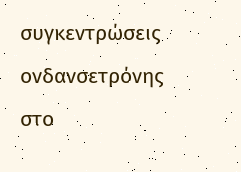συγκεντρώσεις ονδανσετρόνης στο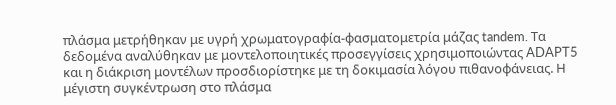πλάσμα μετρήθηκαν με υγρή χρωματογραφία-φασματομετρία μάζας tandem. Τα δεδομένα αναλύθηκαν με μοντελοποιητικές προσεγγίσεις χρησιμοποιώντας ADAPT5 και η διάκριση μοντέλων προσδιορίστηκε με τη δοκιμασία λόγου πιθανοφάνειας. Η μέγιστη συγκέντρωση στο πλάσμα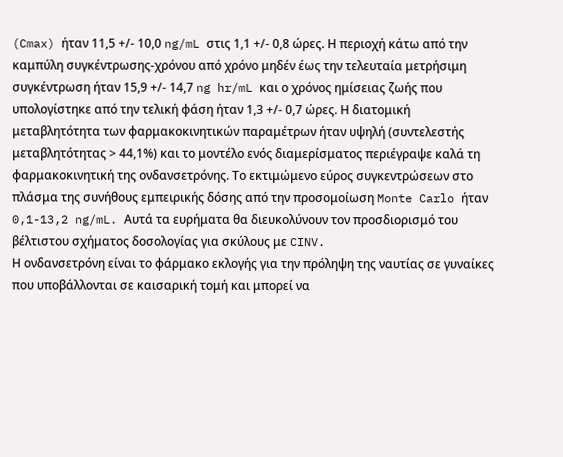(Cmax) ήταν 11,5 +/- 10,0 ng/mL στις 1,1 +/- 0,8 ώρες. Η περιοχή κάτω από την καμπύλη συγκέντρωσης-χρόνου από χρόνο μηδέν έως την τελευταία μετρήσιμη συγκέντρωση ήταν 15,9 +/- 14,7 ng hr/mL και ο χρόνος ημίσειας ζωής που υπολογίστηκε από την τελική φάση ήταν 1,3 +/- 0,7 ώρες. Η διατομική μεταβλητότητα των φαρμακοκινητικών παραμέτρων ήταν υψηλή (συντελεστής μεταβλητότητας > 44,1%) και το μοντέλο ενός διαμερίσματος περιέγραψε καλά τη φαρμακοκινητική της ονδανσετρόνης. Το εκτιμώμενο εύρος συγκεντρώσεων στο πλάσμα της συνήθους εμπειρικής δόσης από την προσομοίωση Monte Carlo ήταν 0,1-13,2 ng/mL. Αυτά τα ευρήματα θα διευκολύνουν τον προσδιορισμό του βέλτιστου σχήματος δοσολογίας για σκύλους με CINV.
Η ονδανσετρόνη είναι το φάρμακο εκλογής για την πρόληψη της ναυτίας σε γυναίκες που υποβάλλονται σε καισαρική τομή και μπορεί να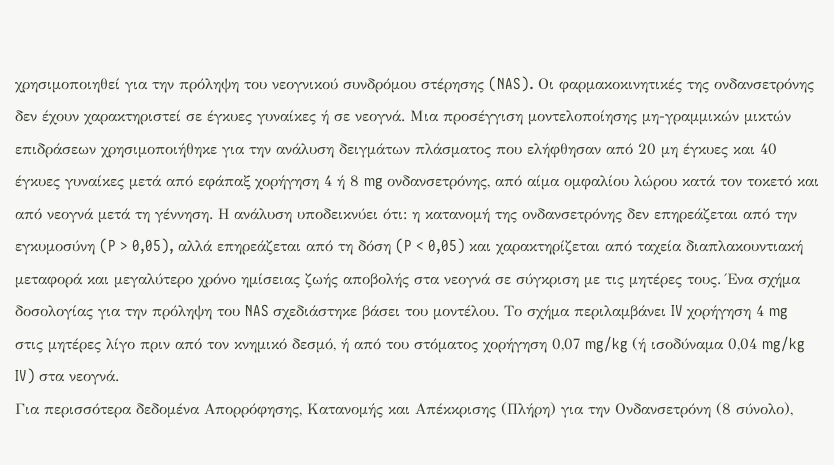χρησιμοποιηθεί για την πρόληψη του νεογνικού συνδρόμου στέρησης (NAS). Οι φαρμακοκινητικές της ονδανσετρόνης δεν έχουν χαρακτηριστεί σε έγκυες γυναίκες ή σε νεογνά. Μια προσέγγιση μοντελοποίησης μη-γραμμικών μικτών επιδράσεων χρησιμοποιήθηκε για την ανάλυση δειγμάτων πλάσματος που ελήφθησαν από 20 μη έγκυες και 40 έγκυες γυναίκες μετά από εφάπαξ χορήγηση 4 ή 8 mg ονδανσετρόνης, από αίμα ομφαλίου λώρου κατά τον τοκετό και από νεογνά μετά τη γέννηση. Η ανάλυση υποδεικνύει ότι: η κατανομή της ονδανσετρόνης δεν επηρεάζεται από την εγκυμοσύνη (P > 0,05), αλλά επηρεάζεται από τη δόση (P < 0,05) και χαρακτηρίζεται από ταχεία διαπλακουντιακή μεταφορά και μεγαλύτερο χρόνο ημίσειας ζωής αποβολής στα νεογνά σε σύγκριση με τις μητέρες τους. Ένα σχήμα δοσολογίας για την πρόληψη του NAS σχεδιάστηκε βάσει του μοντέλου. Το σχήμα περιλαμβάνει IV χορήγηση 4 mg στις μητέρες λίγο πριν από τον κνημικό δεσμό, ή από του στόματος χορήγηση 0,07 mg/kg (ή ισοδύναμα 0,04 mg/kg IV) στα νεογνά.
Για περισσότερα δεδομένα Απορρόφησης, Κατανομής και Απέκκρισης (Πλήρη) για την Ονδανσετρόνη (8 σύνολο),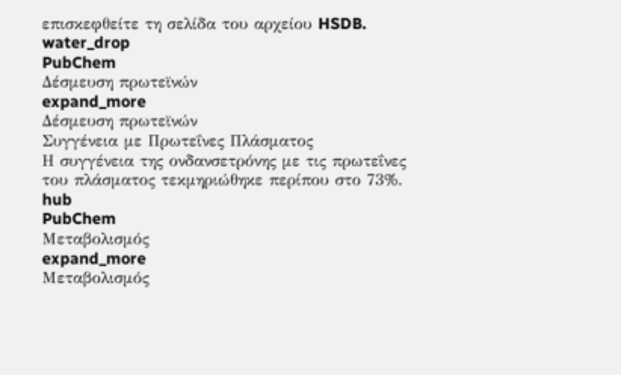επισκεφθείτε τη σελίδα του αρχείου HSDB.
water_drop
PubChem
Δέσμευση πρωτεϊνών
expand_more
Δέσμευση πρωτεϊνών
Συγγένεια με Πρωτεΐνες Πλάσματος
Η συγγένεια της ονδανσετρόνης με τις πρωτεΐνες του πλάσματος τεκμηριώθηκε περίπου στο 73%.
hub
PubChem
Μεταβολισμός
expand_more
Μεταβολισμός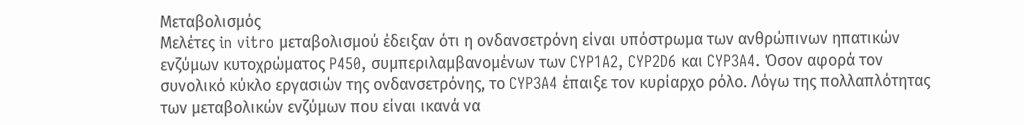Μεταβολισμός
Μελέτες in vitro μεταβολισμού έδειξαν ότι η ονδανσετρόνη είναι υπόστρωμα των ανθρώπινων ηπατικών ενζύμων κυτοχρώματος P450, συμπεριλαμβανομένων των CYP1A2, CYP2D6 και CYP3A4. Όσον αφορά τον συνολικό κύκλο εργασιών της ονδανσετρόνης, το CYP3A4 έπαιξε τον κυρίαρχο ρόλο. Λόγω της πολλαπλότητας των μεταβολικών ενζύμων που είναι ικανά να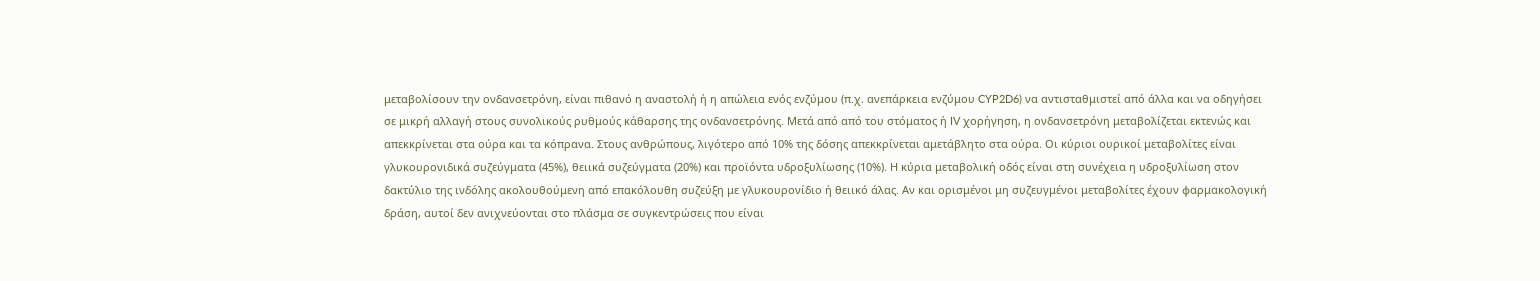μεταβολίσουν την ονδανσετρόνη, είναι πιθανό η αναστολή ή η απώλεια ενός ενζύμου (π.χ. ανεπάρκεια ενζύμου CYP2D6) να αντισταθμιστεί από άλλα και να οδηγήσει σε μικρή αλλαγή στους συνολικούς ρυθμούς κάθαρσης της ονδανσετρόνης. Μετά από από του στόματος ή IV χορήγηση, η ονδανσετρόνη μεταβολίζεται εκτενώς και απεκκρίνεται στα ούρα και τα κόπρανα. Στους ανθρώπους, λιγότερο από 10% της δόσης απεκκρίνεται αμετάβλητο στα ούρα. Οι κύριοι ουρικοί μεταβολίτες είναι γλυκουρονιδικά συζεύγματα (45%), θειικά συζεύγματα (20%) και προϊόντα υδροξυλίωσης (10%). Η κύρια μεταβολική οδός είναι στη συνέχεια η υδροξυλίωση στον δακτύλιο της ινδόλης ακολουθούμενη από επακόλουθη συζεύξη με γλυκουρονίδιο ή θειικό άλας. Αν και ορισμένοι μη συζευγμένοι μεταβολίτες έχουν φαρμακολογική δράση, αυτοί δεν ανιχνεύονται στο πλάσμα σε συγκεντρώσεις που είναι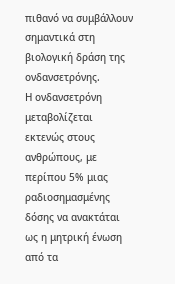πιθανό να συμβάλλουν σημαντικά στη βιολογική δράση της ονδανσετρόνης.
Η ονδανσετρόνη μεταβολίζεται εκτενώς στους ανθρώπους, με περίπου 5% μιας ραδιοσημασμένης δόσης να ανακτάται ως η μητρική ένωση από τα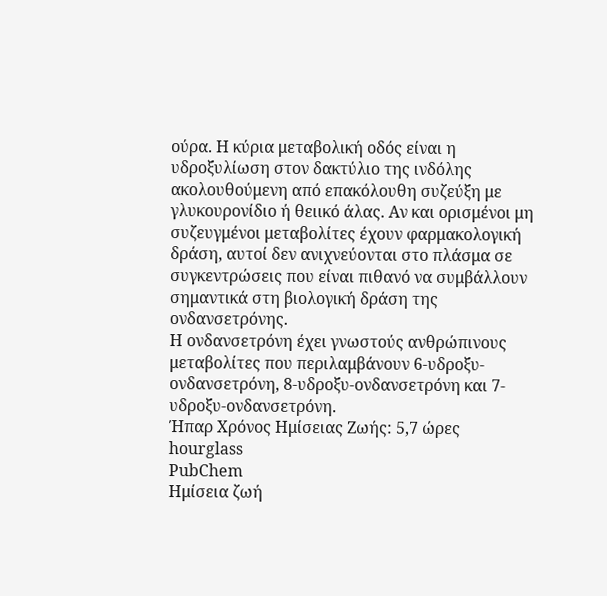ούρα. Η κύρια μεταβολική οδός είναι η υδροξυλίωση στον δακτύλιο της ινδόλης ακολουθούμενη από επακόλουθη συζεύξη με γλυκουρονίδιο ή θειικό άλας. Αν και ορισμένοι μη συζευγμένοι μεταβολίτες έχουν φαρμακολογική δράση, αυτοί δεν ανιχνεύονται στο πλάσμα σε συγκεντρώσεις που είναι πιθανό να συμβάλλουν σημαντικά στη βιολογική δράση της ονδανσετρόνης.
Η ονδανσετρόνη έχει γνωστούς ανθρώπινους μεταβολίτες που περιλαμβάνουν 6-υδροξυ-ονδανσετρόνη, 8-υδροξυ-ονδανσετρόνη και 7-υδροξυ-ονδανσετρόνη.
Ήπαρ Χρόνος Ημίσειας Ζωής: 5,7 ώρες
hourglass
PubChem
Ημίσεια ζωή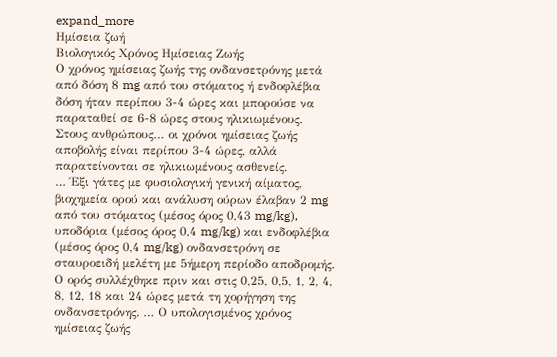expand_more
Ημίσεια ζωή
Βιολογικός Χρόνος Ημίσειας Ζωής
Ο χρόνος ημίσειας ζωής της ονδανσετρόνης μετά από δόση 8 mg από του στόματος ή ενδοφλέβια δόση ήταν περίπου 3-4 ώρες και μπορούσε να παραταθεί σε 6-8 ώρες στους ηλικιωμένους.
Στους ανθρώπους… οι χρόνοι ημίσειας ζωής αποβολής είναι περίπου 3-4 ώρες, αλλά παρατείνονται σε ηλικιωμένους ασθενείς.
… Έξι γάτες με φυσιολογική γενική αίματος, βιοχημεία ορού και ανάλυση ούρων έλαβαν 2 mg από του στόματος (μέσος όρος 0,43 mg/kg), υποδόρια (μέσος όρος 0,4 mg/kg) και ενδοφλέβια (μέσος όρος 0,4 mg/kg) ονδανσετρόνη σε σταυροειδή μελέτη με 5ήμερη περίοδο αποδρομής. Ο ορός συλλέχθηκε πριν και στις 0,25, 0,5, 1, 2, 4, 8, 12, 18 και 24 ώρες μετά τη χορήγηση της ονδανσετρόνης. … Ο υπολογισμένος χρόνος ημίσειας ζωής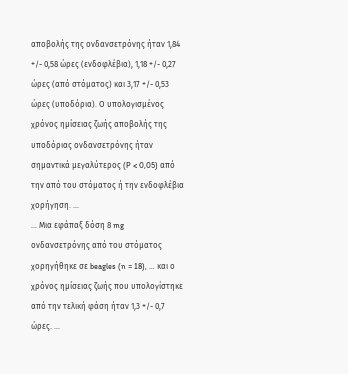αποβολής της ονδανσετρόνης ήταν 1,84 +/- 0,58 ώρες (ενδοφλέβια), 1,18 +/- 0,27 ώρες (από στόματος) και 3,17 +/- 0,53 ώρες (υποδόρια). Ο υπολογισμένος χρόνος ημίσειας ζωής αποβολής της υποδόριας ονδανσετρόνης ήταν σημαντικά μεγαλύτερος (P < 0,05) από την από του στόματος ή την ενδοφλέβια χορήγηση. …
… Μια εφάπαξ δόση 8 mg ονδανσετρόνης από του στόματος χορηγήθηκε σε beagles (n = 18), … και ο χρόνος ημίσειας ζωής που υπολογίστηκε από την τελική φάση ήταν 1,3 +/- 0,7 ώρες. …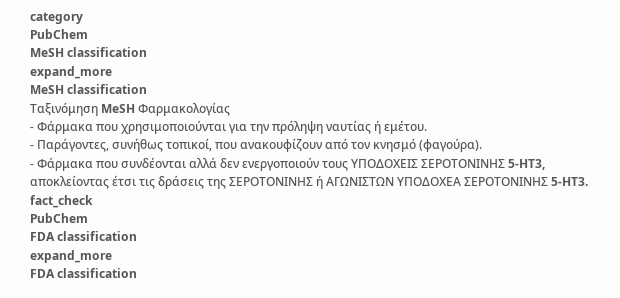category
PubChem
MeSH classification
expand_more
MeSH classification
Ταξινόμηση MeSH Φαρμακολογίας
- Φάρμακα που χρησιμοποιούνται για την πρόληψη ναυτίας ή εμέτου.
- Παράγοντες, συνήθως τοπικοί, που ανακουφίζουν από τον κνησμό (φαγούρα).
- Φάρμακα που συνδέονται αλλά δεν ενεργοποιούν τους ΥΠΟΔΟΧΕΙΣ ΣΕΡΟΤΟΝΙΝΗΣ 5-HT3, αποκλείοντας έτσι τις δράσεις της ΣΕΡΟΤΟΝΙΝΗΣ ή ΑΓΩΝΙΣΤΩΝ ΥΠΟΔΟΧΕΑ ΣΕΡΟΤΟΝΙΝΗΣ 5-HT3.
fact_check
PubChem
FDA classification
expand_more
FDA classification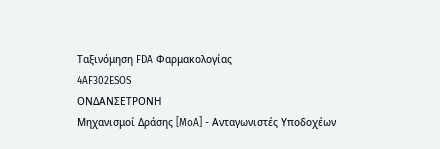Ταξινόμηση FDA Φαρμακολογίας
4AF302ESOS
ΟΝΔΑΝΣΕΤΡΟΝΗ
Μηχανισμοί Δράσης [MoA] - Ανταγωνιστές Υποδοχέων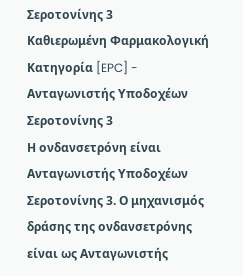Σεροτονίνης 3
Καθιερωμένη Φαρμακολογική Κατηγορία [EPC] - Ανταγωνιστής Υποδοχέων Σεροτονίνης 3
Η ονδανσετρόνη είναι Ανταγωνιστής Υποδοχέων Σεροτονίνης 3. Ο μηχανισμός δράσης της ονδανσετρόνης είναι ως Ανταγωνιστής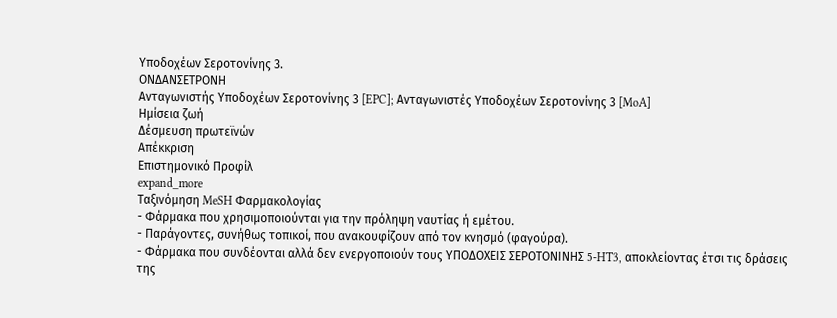Υποδοχέων Σεροτονίνης 3.
ΟΝΔΑΝΣΕΤΡΟΝΗ
Ανταγωνιστής Υποδοχέων Σεροτονίνης 3 [EPC]; Ανταγωνιστές Υποδοχέων Σεροτονίνης 3 [MoA]
Ημίσεια ζωή
Δέσμευση πρωτεϊνών
Απέκκριση
Επιστημονικό Προφίλ
expand_more
Ταξινόμηση MeSH Φαρμακολογίας
- Φάρμακα που χρησιμοποιούνται για την πρόληψη ναυτίας ή εμέτου.
- Παράγοντες, συνήθως τοπικοί, που ανακουφίζουν από τον κνησμό (φαγούρα).
- Φάρμακα που συνδέονται αλλά δεν ενεργοποιούν τους ΥΠΟΔΟΧΕΙΣ ΣΕΡΟΤΟΝΙΝΗΣ 5-HT3, αποκλείοντας έτσι τις δράσεις της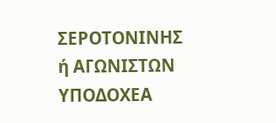ΣΕΡΟΤΟΝΙΝΗΣ ή ΑΓΩΝΙΣΤΩΝ ΥΠΟΔΟΧΕΑ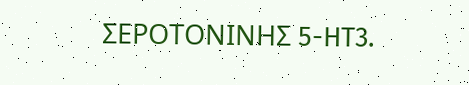ΣΕΡΟΤΟΝΙΝΗΣ 5-HT3.